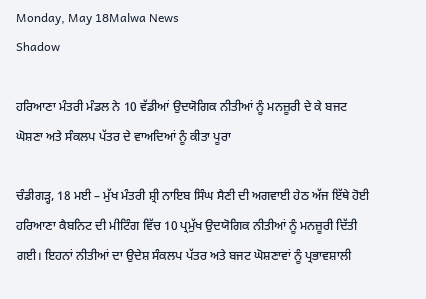Monday, May 18Malwa News
Shadow

ਹਰਿਆਣਾ ਮੰਤਰੀ ਮੰਡਲ ਨੇ 10 ਵੱਡੀਆਂ ਉਦਯੋਗਿਕ ਨੀਤੀਆਂ ਨੂੰ ਮਨਜ਼ੂਰੀ ਦੇ ਕੇ ਬਜਟ ਘੋਸ਼ਣਾ ਅਤੇ ਸੰਕਲਪ ਪੱਤਰ ਦੇ ਵਾਅਦਿਆਂ ਨੂੰ ਕੀਤਾ ਪੂਰਾ

ਚੰਡੀਗੜ੍ਹ, 18 ਮਈ – ਮੁੱਖ ਮੰਤਰੀ ਸ਼੍ਰੀ ਨਾਇਬ ਸਿੰਘ ਸੈਣੀ ਦੀ ਅਗਵਾਈ ਹੇਠ ਅੱਜ ਇੱਥੇ ਹੋਈ ਹਰਿਆਣਾ ਕੈਬਨਿਟ ਦੀ ਮੀਟਿੰਗ ਵਿੱਚ 10 ਪ੍ਰਮੁੱਖ ਉਦਯੋਗਿਕ ਨੀਤੀਆਂ ਨੂੰ ਮਨਜ਼ੂਰੀ ਦਿੱਤੀ ਗਈ। ਇਹਨਾਂ ਨੀਤੀਆਂ ਦਾ ਉਦੇਸ਼ ਸੰਕਲਪ ਪੱਤਰ ਅਤੇ ਬਜਟ ਘੋਸ਼ਣਾਵਾਂ ਨੂੰ ਪ੍ਰਭਾਵਸ਼ਾਲੀ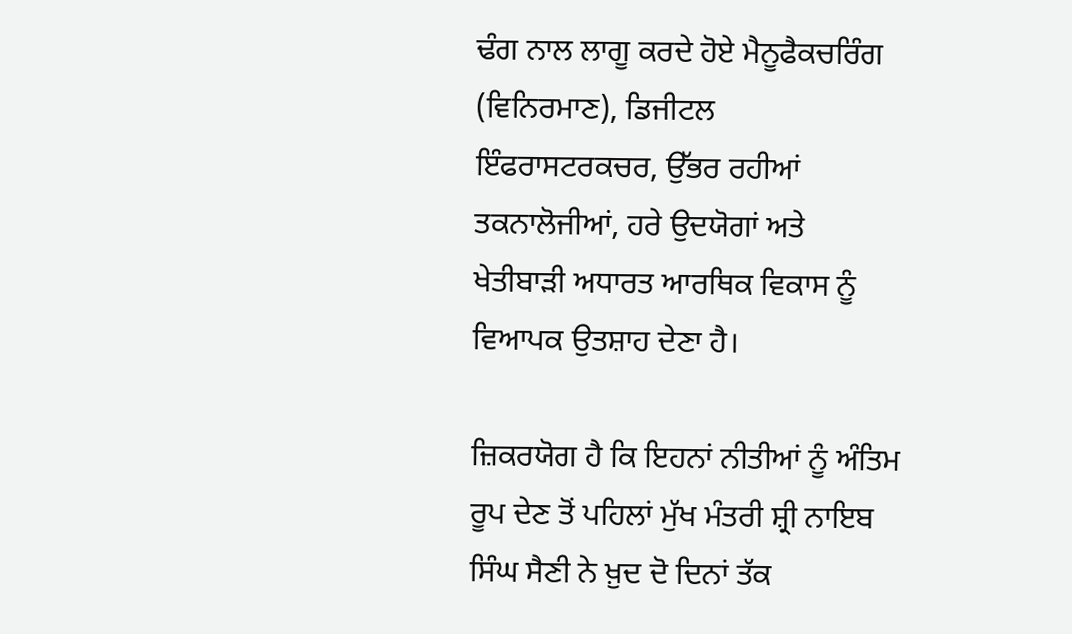ਢੰਗ ਨਾਲ ਲਾਗੂ ਕਰਦੇ ਹੋਏ ਮੈਨੂਫੈਕਚਰਿੰਗ (ਵਿਨਿਰਮਾਣ), ਡਿਜੀਟਲ ਇੰਫਰਾਸਟਰਕਚਰ, ਉੱਭਰ ਰਹੀਆਂ ਤਕਨਾਲੋਜੀਆਂ, ਹਰੇ ਉਦਯੋਗਾਂ ਅਤੇ ਖੇਤੀਬਾੜੀ ਅਧਾਰਤ ਆਰਥਿਕ ਵਿਕਾਸ ਨੂੰ ਵਿਆਪਕ ਉਤਸ਼ਾਹ ਦੇਣਾ ਹੈ।

ਜ਼ਿਕਰਯੋਗ ਹੈ ਕਿ ਇਹਨਾਂ ਨੀਤੀਆਂ ਨੂੰ ਅੰਤਿਮ ਰੂਪ ਦੇਣ ਤੋਂ ਪਹਿਲਾਂ ਮੁੱਖ ਮੰਤਰੀ ਸ਼੍ਰੀ ਨਾਇਬ ਸਿੰਘ ਸੈਣੀ ਨੇ ਖ਼ੁਦ ਦੋ ਦਿਨਾਂ ਤੱਕ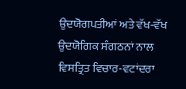ਉਦਯੋਗਪਤੀਆਂ ਅਤੇ ਵੱਖ-ਵੱਖ ਉਦਯੋਗਿਕ ਸੰਗਠਨਾਂ ਨਾਲ ਵਿਸਤ੍ਰਿਤ ਵਿਚਾਰ-ਵਟਾਂਦਰਾ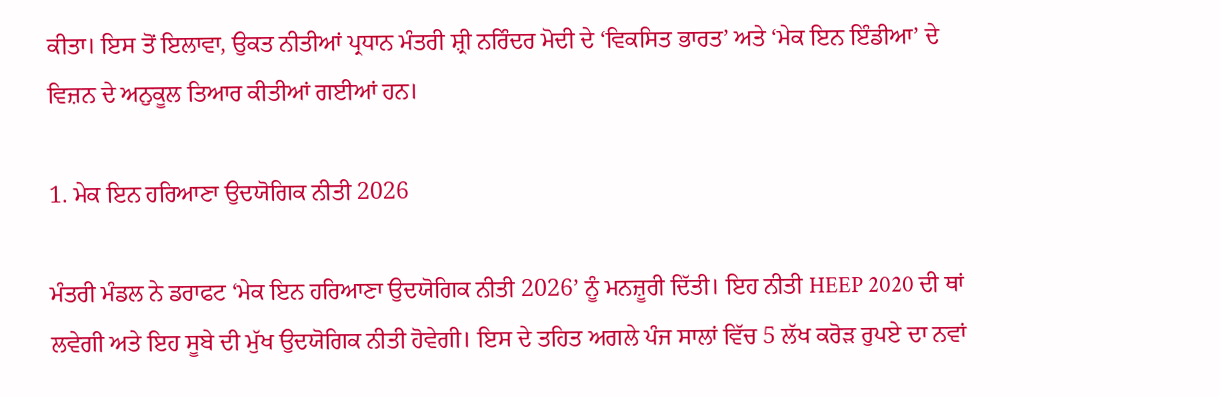ਕੀਤਾ। ਇਸ ਤੋਂ ਇਲਾਵਾ, ਉਕਤ ਨੀਤੀਆਂ ਪ੍ਰਧਾਨ ਮੰਤਰੀ ਸ਼੍ਰੀ ਨਰਿੰਦਰ ਮੋਦੀ ਦੇ ‘ਵਿਕਸਿਤ ਭਾਰਤ’ ਅਤੇ ‘ਮੇਕ ਇਨ ਇੰਡੀਆ’ ਦੇ ਵਿਜ਼ਨ ਦੇ ਅਨੁਕੂਲ ਤਿਆਰ ਕੀਤੀਆਂ ਗਈਆਂ ਹਨ।

1. ਮੇਕ ਇਨ ਹਰਿਆਣਾ ਉਦਯੋਗਿਕ ਨੀਤੀ 2026

ਮੰਤਰੀ ਮੰਡਲ ਨੇ ਡਰਾਫਟ ‘ਮੇਕ ਇਨ ਹਰਿਆਣਾ ਉਦਯੋਗਿਕ ਨੀਤੀ 2026’ ਨੂੰ ਮਨਜ਼ੂਰੀ ਦਿੱਤੀ। ਇਹ ਨੀਤੀ HEEP 2020 ਦੀ ਥਾਂ ਲਵੇਗੀ ਅਤੇ ਇਹ ਸੂਬੇ ਦੀ ਮੁੱਖ ਉਦਯੋਗਿਕ ਨੀਤੀ ਹੋਵੇਗੀ। ਇਸ ਦੇ ਤਹਿਤ ਅਗਲੇ ਪੰਜ ਸਾਲਾਂ ਵਿੱਚ 5 ਲੱਖ ਕਰੋੜ ਰੁਪਏ ਦਾ ਨਵਾਂ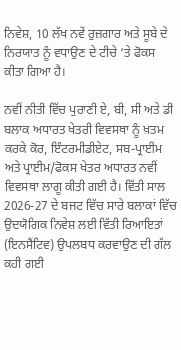ਨਿਵੇਸ਼, 10 ਲੱਖ ਨਵੇਂ ਰੁਜ਼ਗਾਰ ਅਤੇ ਸੂਬੇ ਦੇ ਨਿਰਯਾਤ ਨੂੰ ਵਧਾਉਣ ਦੇ ਟੀਚੇ ‘ਤੇ ਫੋਕਸ ਕੀਤਾ ਗਿਆ ਹੈ।

ਨਵੀਂ ਨੀਤੀ ਵਿੱਚ ਪੁਰਾਣੀ ਏ, ਬੀ, ਸੀ ਅਤੇ ਡੀ ਬਲਾਕ ਅਧਾਰਤ ਖੇਤਰੀ ਵਿਵਸਥਾ ਨੂੰ ਖ਼ਤਮ ਕਰਕੇ ਕੋਰ, ਇੰਟਰਮੀਡੀਏਟ, ਸਬ-ਪ੍ਰਾਈਮ ਅਤੇ ਪ੍ਰਾਈਮ/ਫੋਕਸ ਖੇਤਰ ਅਧਾਰਤ ਨਵੀਂ ਵਿਵਸਥਾ ਲਾਗੂ ਕੀਤੀ ਗਈ ਹੈ। ਵਿੱਤੀ ਸਾਲ 2026-27 ਦੇ ਬਜਟ ਵਿੱਚ ਸਾਰੇ ਬਲਾਕਾਂ ਵਿੱਚ ਉਦਯੋਗਿਕ ਨਿਵੇਸ਼ ਲਈ ਵਿੱਤੀ ਰਿਆਇਤਾਂ (ਇਨਸੈਂਟਿਵ) ਉਪਲਬਧ ਕਰਵਾਉਣ ਦੀ ਗੱਲ ਕਹੀ ਗਈ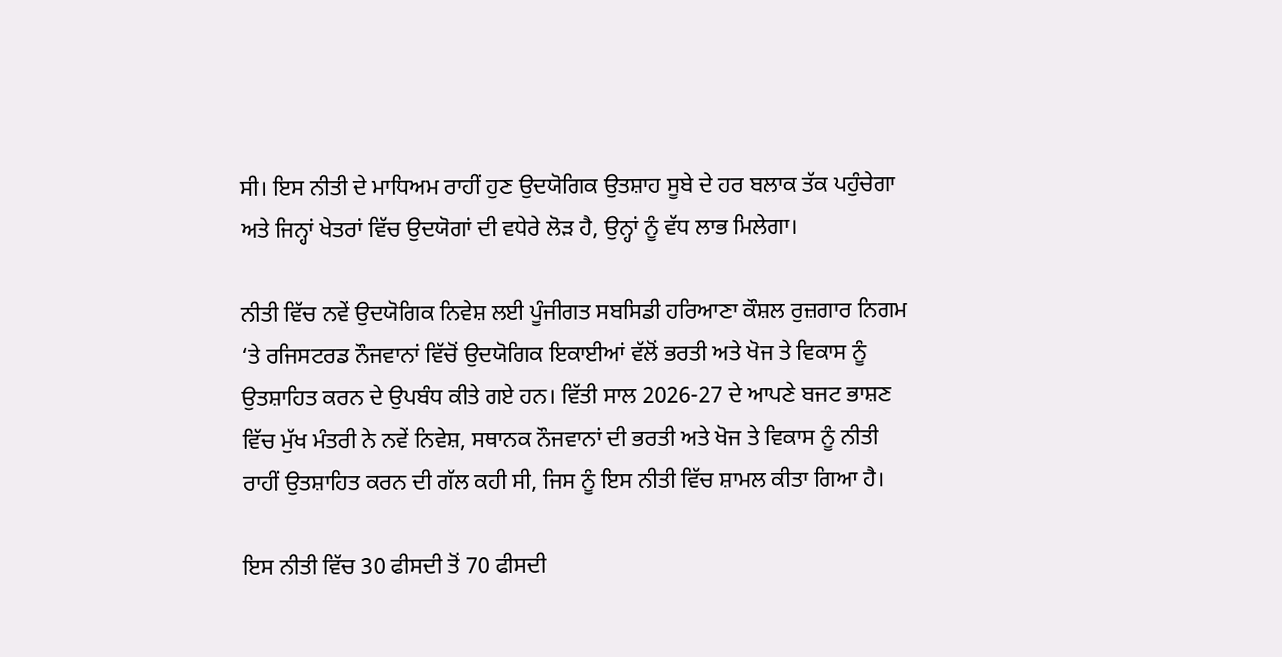ਸੀ। ਇਸ ਨੀਤੀ ਦੇ ਮਾਧਿਅਮ ਰਾਹੀਂ ਹੁਣ ਉਦਯੋਗਿਕ ਉਤਸ਼ਾਹ ਸੂਬੇ ਦੇ ਹਰ ਬਲਾਕ ਤੱਕ ਪਹੁੰਚੇਗਾ ਅਤੇ ਜਿਨ੍ਹਾਂ ਖੇਤਰਾਂ ਵਿੱਚ ਉਦਯੋਗਾਂ ਦੀ ਵਧੇਰੇ ਲੋੜ ਹੈ, ਉਨ੍ਹਾਂ ਨੂੰ ਵੱਧ ਲਾਭ ਮਿਲੇਗਾ।

ਨੀਤੀ ਵਿੱਚ ਨਵੇਂ ਉਦਯੋਗਿਕ ਨਿਵੇਸ਼ ਲਈ ਪੂੰਜੀਗਤ ਸਬਸਿਡੀ ਹਰਿਆਣਾ ਕੌਸ਼ਲ ਰੁਜ਼ਗਾਰ ਨਿਗਮ ‘ਤੇ ਰਜਿਸਟਰਡ ਨੌਜਵਾਨਾਂ ਵਿੱਚੋਂ ਉਦਯੋਗਿਕ ਇਕਾਈਆਂ ਵੱਲੋਂ ਭਰਤੀ ਅਤੇ ਖੋਜ ਤੇ ਵਿਕਾਸ ਨੂੰ ਉਤਸ਼ਾਹਿਤ ਕਰਨ ਦੇ ਉਪਬੰਧ ਕੀਤੇ ਗਏ ਹਨ। ਵਿੱਤੀ ਸਾਲ 2026-27 ਦੇ ਆਪਣੇ ਬਜਟ ਭਾਸ਼ਣ ਵਿੱਚ ਮੁੱਖ ਮੰਤਰੀ ਨੇ ਨਵੇਂ ਨਿਵੇਸ਼, ਸਥਾਨਕ ਨੌਜਵਾਨਾਂ ਦੀ ਭਰਤੀ ਅਤੇ ਖੋਜ ਤੇ ਵਿਕਾਸ ਨੂੰ ਨੀਤੀ ਰਾਹੀਂ ਉਤਸ਼ਾਹਿਤ ਕਰਨ ਦੀ ਗੱਲ ਕਹੀ ਸੀ, ਜਿਸ ਨੂੰ ਇਸ ਨੀਤੀ ਵਿੱਚ ਸ਼ਾਮਲ ਕੀਤਾ ਗਿਆ ਹੈ।

ਇਸ ਨੀਤੀ ਵਿੱਚ 30 ਫੀਸਦੀ ਤੋਂ 70 ਫੀਸਦੀ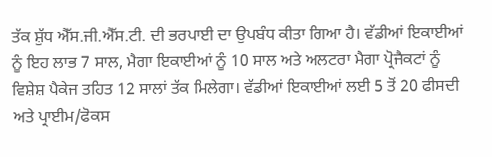ਤੱਕ ਸ਼ੁੱਧ ਐੱਸ.ਜੀ.ਐੱਸ.ਟੀ. ਦੀ ਭਰਪਾਈ ਦਾ ਉਪਬੰਧ ਕੀਤਾ ਗਿਆ ਹੈ। ਵੱਡੀਆਂ ਇਕਾਈਆਂ ਨੂੰ ਇਹ ਲਾਭ 7 ਸਾਲ, ਮੈਗਾ ਇਕਾਈਆਂ ਨੂੰ 10 ਸਾਲ ਅਤੇ ਅਲਟਰਾ ਮੈਗਾ ਪ੍ਰੋਜੈਕਟਾਂ ਨੂੰ ਵਿਸ਼ੇਸ਼ ਪੈਕੇਜ ਤਹਿਤ 12 ਸਾਲਾਂ ਤੱਕ ਮਿਲੇਗਾ। ਵੱਡੀਆਂ ਇਕਾਈਆਂ ਲਈ 5 ਤੋਂ 20 ਫੀਸਦੀ ਅਤੇ ਪ੍ਰਾਈਮ/ਫੋਕਸ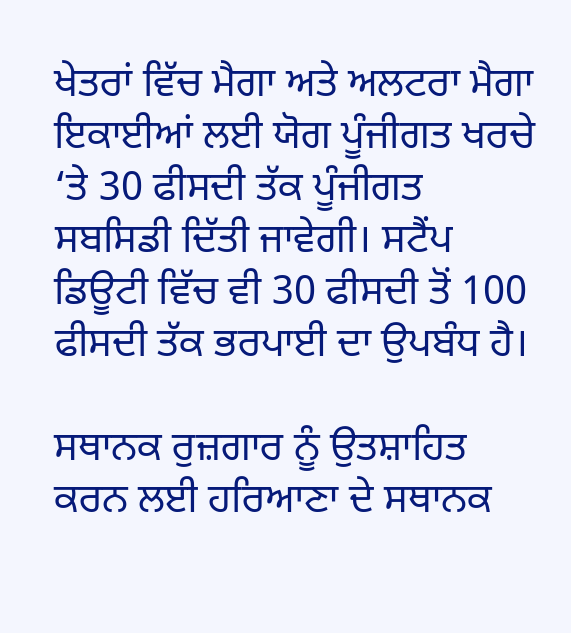ਖੇਤਰਾਂ ਵਿੱਚ ਮੈਗਾ ਅਤੇ ਅਲਟਰਾ ਮੈਗਾ ਇਕਾਈਆਂ ਲਈ ਯੋਗ ਪੂੰਜੀਗਤ ਖਰਚੇ ‘ਤੇ 30 ਫੀਸਦੀ ਤੱਕ ਪੂੰਜੀਗਤ ਸਬਸਿਡੀ ਦਿੱਤੀ ਜਾਵੇਗੀ। ਸਟੈਂਪ ਡਿਊਟੀ ਵਿੱਚ ਵੀ 30 ਫੀਸਦੀ ਤੋਂ 100 ਫੀਸਦੀ ਤੱਕ ਭਰਪਾਈ ਦਾ ਉਪਬੰਧ ਹੈ।

ਸਥਾਨਕ ਰੁਜ਼ਗਾਰ ਨੂੰ ਉਤਸ਼ਾਹਿਤ ਕਰਨ ਲਈ ਹਰਿਆਣਾ ਦੇ ਸਥਾਨਕ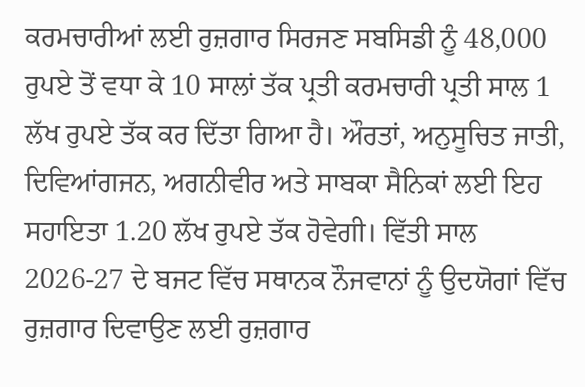ਕਰਮਚਾਰੀਆਂ ਲਈ ਰੁਜ਼ਗਾਰ ਸਿਰਜਣ ਸਬਸਿਡੀ ਨੂੰ 48,000 ਰੁਪਏ ਤੋਂ ਵਧਾ ਕੇ 10 ਸਾਲਾਂ ਤੱਕ ਪ੍ਰਤੀ ਕਰਮਚਾਰੀ ਪ੍ਰਤੀ ਸਾਲ 1 ਲੱਖ ਰੁਪਏ ਤੱਕ ਕਰ ਦਿੱਤਾ ਗਿਆ ਹੈ। ਔਰਤਾਂ, ਅਨੁਸੂਚਿਤ ਜਾਤੀ, ਦਿਵਿਆਂਗਜਨ, ਅਗਨੀਵੀਰ ਅਤੇ ਸਾਬਕਾ ਸੈਨਿਕਾਂ ਲਈ ਇਹ ਸਹਾਇਤਾ 1.20 ਲੱਖ ਰੁਪਏ ਤੱਕ ਹੋਵੇਗੀ। ਵਿੱਤੀ ਸਾਲ 2026-27 ਦੇ ਬਜਟ ਵਿੱਚ ਸਥਾਨਕ ਨੌਜਵਾਨਾਂ ਨੂੰ ਉਦਯੋਗਾਂ ਵਿੱਚ ਰੁਜ਼ਗਾਰ ਦਿਵਾਉਣ ਲਈ ਰੁਜ਼ਗਾਰ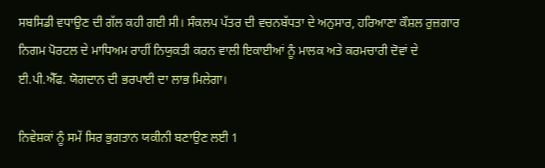ਸਬਸਿਡੀ ਵਧਾਉਣ ਦੀ ਗੱਲ ਕਹੀ ਗਈ ਸੀ। ਸੰਕਲਪ ਪੱਤਰ ਦੀ ਵਚਨਬੱਧਤਾ ਦੇ ਅਨੁਸਾਰ, ਹਰਿਆਣਾ ਕੌਸ਼ਲ ਰੁਜ਼ਗਾਰ ਨਿਗਮ ਪੋਰਟਲ ਦੇ ਮਾਧਿਅਮ ਰਾਹੀਂ ਨਿਯੁਕਤੀ ਕਰਨ ਵਾਲੀ ਇਕਾਈਆਂ ਨੂੰ ਮਾਲਕ ਅਤੇ ਕਰਮਚਾਰੀ ਦੋਵਾਂ ਦੇ ਈ.ਪੀ.ਐੱਫ. ਯੋਗਦਾਨ ਦੀ ਭਰਪਾਈ ਦਾ ਲਾਭ ਮਿਲੇਗਾ।

ਨਿਵੇਸ਼ਕਾਂ ਨੂੰ ਸਮੇਂ ਸਿਰ ਭੁਗਤਾਨ ਯਕੀਨੀ ਬਣਾਉਣ ਲਈ 1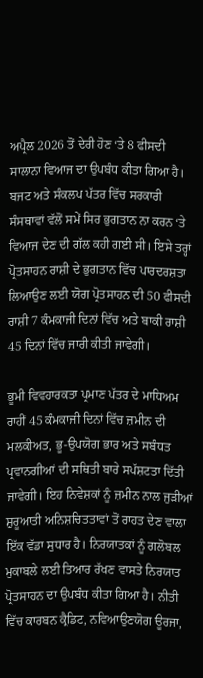ਅਪ੍ਰੈਲ 2026 ਤੋਂ ਦੇਰੀ ਹੋਣ ‘ਤੇ 8 ਫੀਸਦੀ ਸਾਲਾਨਾ ਵਿਆਜ ਦਾ ਉਪਬੰਧ ਕੀਤਾ ਗਿਆ ਹੈ। ਬਜਟ ਅਤੇ ਸੰਕਲਪ ਪੱਤਰ ਵਿੱਚ ਸਰਕਾਰੀ ਸੰਸਥਾਵਾਂ ਵੱਲੋਂ ਸਮੇਂ ਸਿਰ ਭੁਗਤਾਨ ਨਾ ਕਰਨ ‘ਤੇ ਵਿਆਜ ਦੇਣ ਦੀ ਗੱਲ ਕਹੀ ਗਈ ਸੀ। ਇਸੇ ਤਰ੍ਹਾਂ ਪ੍ਰੋਤਸਾਹਨ ਰਾਸ਼ੀ ਦੇ ਭੁਗਤਾਨ ਵਿੱਚ ਪਾਰਦਰਸ਼ਤਾ ਲਿਆਉਣ ਲਈ ਯੋਗ ਪ੍ਰੋਤਸਾਹਨ ਦੀ 50 ਫੀਸਦੀ ਰਾਸ਼ੀ 7 ਕੰਮਕਾਜੀ ਦਿਨਾਂ ਵਿੱਚ ਅਤੇ ਬਾਕੀ ਰਾਸ਼ੀ 45 ਦਿਨਾਂ ਵਿੱਚ ਜਾਰੀ ਕੀਤੀ ਜਾਵੇਗੀ।

ਭੂਮੀ ਵਿਵਹਾਰਕਤਾ ਪ੍ਰਮਾਣ ਪੱਤਰ ਦੇ ਮਾਧਿਅਮ ਰਾਹੀਂ 45 ਕੰਮਕਾਜੀ ਦਿਨਾਂ ਵਿੱਚ ਜ਼ਮੀਨ ਦੀ ਮਲਕੀਅਤ, ਭੂ-ਉਪਯੋਗ ਭਾਰ ਅਤੇ ਸਬੰਧਤ ਪ੍ਰਵਾਨਗੀਆਂ ਦੀ ਸਥਿਤੀ ਬਾਰੇ ਸਪੱਸ਼ਟਤਾ ਦਿੱਤੀ ਜਾਵੇਗੀ। ਇਹ ਨਿਵੇਸ਼ਕਾਂ ਨੂੰ ਜ਼ਮੀਨ ਨਾਲ ਜੁੜੀਆਂ ਸ਼ੁਰੂਆਤੀ ਅਨਿਸ਼ਚਿਤਤਾਵਾਂ ਤੋਂ ਰਾਹਤ ਦੇਣ ਵਾਲਾ ਇੱਕ ਵੱਡਾ ਸੁਧਾਰ ਹੈ। ਨਿਰਯਾਤਕਾਂ ਨੂੰ ਗਲੋਬਲ ਮੁਕਾਬਲੇ ਲਈ ਤਿਆਰ ਰੱਖਣ ਵਾਸਤੇ ਨਿਰਯਾਤ ਪ੍ਰੋਤਸਾਹਨ ਦਾ ਉਪਬੰਧ ਕੀਤਾ ਗਿਆ ਹੈ। ਨੀਤੀ ਵਿੱਚ ਕਾਰਬਨ ਕ੍ਰੈਡਿਟ, ਨਵਿਆਉਣਯੋਗ ਊਰਜਾ,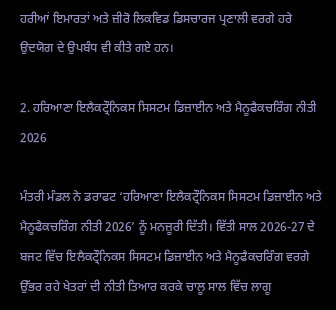ਹਰੀਆਂ ਇਮਾਰਤਾਂ ਅਤੇ ਜ਼ੀਰੋ ਲਿਕਵਿਡ ਡਿਸਚਾਰਜ ਪ੍ਰਣਾਲੀ ਵਰਗੇ ਹਰੇ ਉਦਯੋਗ ਦੇ ਉਪਬੰਧ ਵੀ ਕੀਤੇ ਗਏ ਹਨ।

2. ਹਰਿਆਣਾ ਇਲੈਕਟ੍ਰੌਨਿਕਸ ਸਿਸਟਮ ਡਿਜ਼ਾਈਨ ਅਤੇ ਮੈਨੂਫੈਕਚਰਿੰਗ ਨੀਤੀ 2026

ਮੰਤਰੀ ਮੰਡਲ ਨੇ ਡਰਾਫਟ ‘ਹਰਿਆਣਾ ਇਲੈਕਟ੍ਰੌਨਿਕਸ ਸਿਸਟਮ ਡਿਜ਼ਾਈਨ ਅਤੇ ਮੈਨੂਫੈਕਚਰਿੰਗ ਨੀਤੀ 2026’ ਨੂੰ ਮਨਜ਼ੂਰੀ ਦਿੱਤੀ। ਵਿੱਤੀ ਸਾਲ 2026-27 ਦੇ ਬਜਟ ਵਿੱਚ ਇਲੈਕਟ੍ਰੌਨਿਕਸ ਸਿਸਟਮ ਡਿਜ਼ਾਈਨ ਅਤੇ ਮੈਨੂਫੈਕਚਰਿੰਗ ਵਰਗੇ ਉੱਭਰ ਰਹੇ ਖੇਤਰਾਂ ਦੀ ਨੀਤੀ ਤਿਆਰ ਕਰਕੇ ਚਾਲੂ ਸਾਲ ਵਿੱਚ ਲਾਗੂ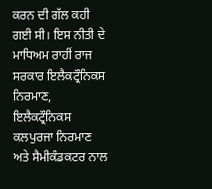ਕਰਨ ਦੀ ਗੱਲ ਕਹੀ ਗਈ ਸੀ। ਇਸ ਨੀਤੀ ਦੇ ਮਾਧਿਅਮ ਰਾਹੀਂ ਰਾਜ ਸਰਕਾਰ ਇਲੈਕਟ੍ਰੌਨਿਕਸ ਨਿਰਮਾਣ, ਇਲੈਕਟ੍ਰੌਨਿਕਸ ਕਲਪੁਰਜਾ ਨਿਰਮਾਣ ਅਤੇ ਸੈਮੀਕੰਡਕਟਰ ਨਾਲ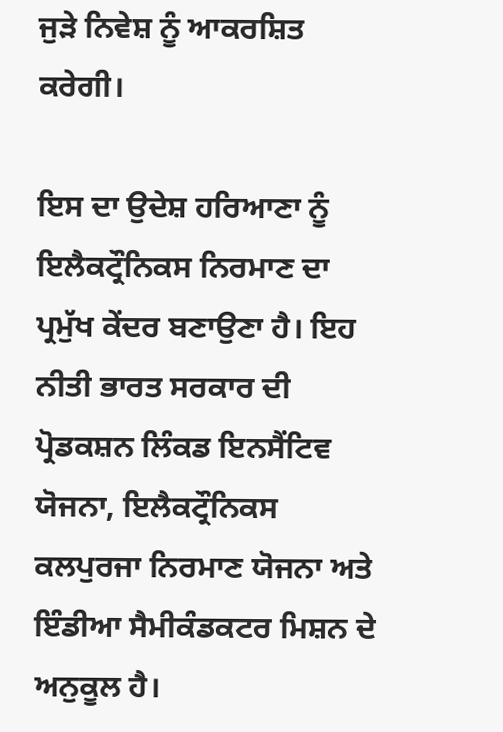ਜੁੜੇ ਨਿਵੇਸ਼ ਨੂੰ ਆਕਰਸ਼ਿਤ ਕਰੇਗੀ।

ਇਸ ਦਾ ਉਦੇਸ਼ ਹਰਿਆਣਾ ਨੂੰ ਇਲੈਕਟ੍ਰੌਨਿਕਸ ਨਿਰਮਾਣ ਦਾ ਪ੍ਰਮੁੱਖ ਕੇਂਦਰ ਬਣਾਉਣਾ ਹੈ। ਇਹ ਨੀਤੀ ਭਾਰਤ ਸਰਕਾਰ ਦੀ ਪ੍ਰੋਡਕਸ਼ਨ ਲਿੰਕਡ ਇਨਸੈਂਟਿਵ ਯੋਜਨਾ, ਇਲੈਕਟ੍ਰੌਨਿਕਸ ਕਲਪੁਰਜਾ ਨਿਰਮਾਣ ਯੋਜਨਾ ਅਤੇ ਇੰਡੀਆ ਸੈਮੀਕੰਡਕਟਰ ਮਿਸ਼ਨ ਦੇ ਅਨੁਕੂਲ ਹੈ।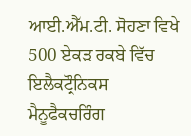ਆਈ.ਐੱਮ.ਟੀ. ਸੋਹਣਾ ਵਿਖੇ 500 ਏਕੜ ਰਕਬੇ ਵਿੱਚ ਇਲੈਕਟ੍ਰੌਨਿਕਸ ਮੈਨੂਫੈਕਚਰਿੰਗ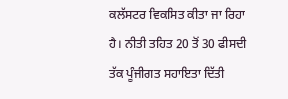ਕਲੱਸਟਰ ਵਿਕਸਿਤ ਕੀਤਾ ਜਾ ਰਿਹਾ ਹੈ। ਨੀਤੀ ਤਹਿਤ 20 ਤੋਂ 30 ਫੀਸਦੀ ਤੱਕ ਪੂੰਜੀਗਤ ਸਹਾਇਤਾ ਦਿੱਤੀ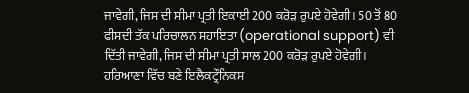ਜਾਵੇਗੀ, ਜਿਸ ਦੀ ਸੀਮਾ ਪ੍ਰਤੀ ਇਕਾਈ 200 ਕਰੋੜ ਰੁਪਏ ਹੋਵੇਗੀ। 50 ਤੋਂ 80 ਫੀਸਦੀ ਤੱਕ ਪਰਿਚਾਲਨ ਸਹਾਇਤਾ (operational support) ਵੀ ਦਿੱਤੀ ਜਾਵੇਗੀ, ਜਿਸ ਦੀ ਸੀਮਾ ਪ੍ਰਤੀ ਸਾਲ 200 ਕਰੋੜ ਰੁਪਏ ਹੋਵੇਗੀ। ਹਰਿਆਣਾ ਵਿੱਚ ਬਣੇ ਇਲੈਕਟ੍ਰੌਨਿਕਸ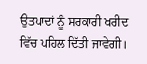ਉਤਪਾਦਾਂ ਨੂੰ ਸਰਕਾਰੀ ਖਰੀਦ ਵਿੱਚ ਪਹਿਲ ਦਿੱਤੀ ਜਾਵੇਗੀ।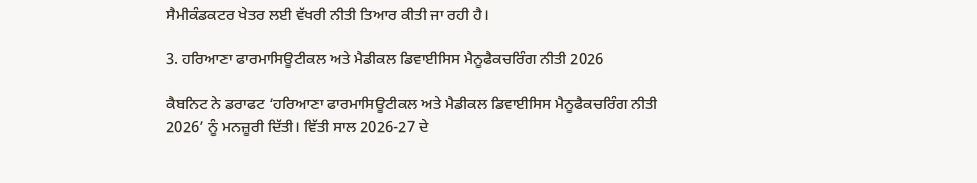ਸੈਮੀਕੰਡਕਟਰ ਖੇਤਰ ਲਈ ਵੱਖਰੀ ਨੀਤੀ ਤਿਆਰ ਕੀਤੀ ਜਾ ਰਹੀ ਹੈ।

3. ਹਰਿਆਣਾ ਫਾਰਮਾਸਿਊਟੀਕਲ ਅਤੇ ਮੈਡੀਕਲ ਡਿਵਾਈਸਿਸ ਮੈਨੂਫੈਕਚਰਿੰਗ ਨੀਤੀ 2026

ਕੈਬਨਿਟ ਨੇ ਡਰਾਫਟ ‘ਹਰਿਆਣਾ ਫਾਰਮਾਸਿਊਟੀਕਲ ਅਤੇ ਮੈਡੀਕਲ ਡਿਵਾਈਸਿਸ ਮੈਨੂਫੈਕਚਰਿੰਗ ਨੀਤੀ 2026’ ਨੂੰ ਮਨਜ਼ੂਰੀ ਦਿੱਤੀ। ਵਿੱਤੀ ਸਾਲ 2026-27 ਦੇ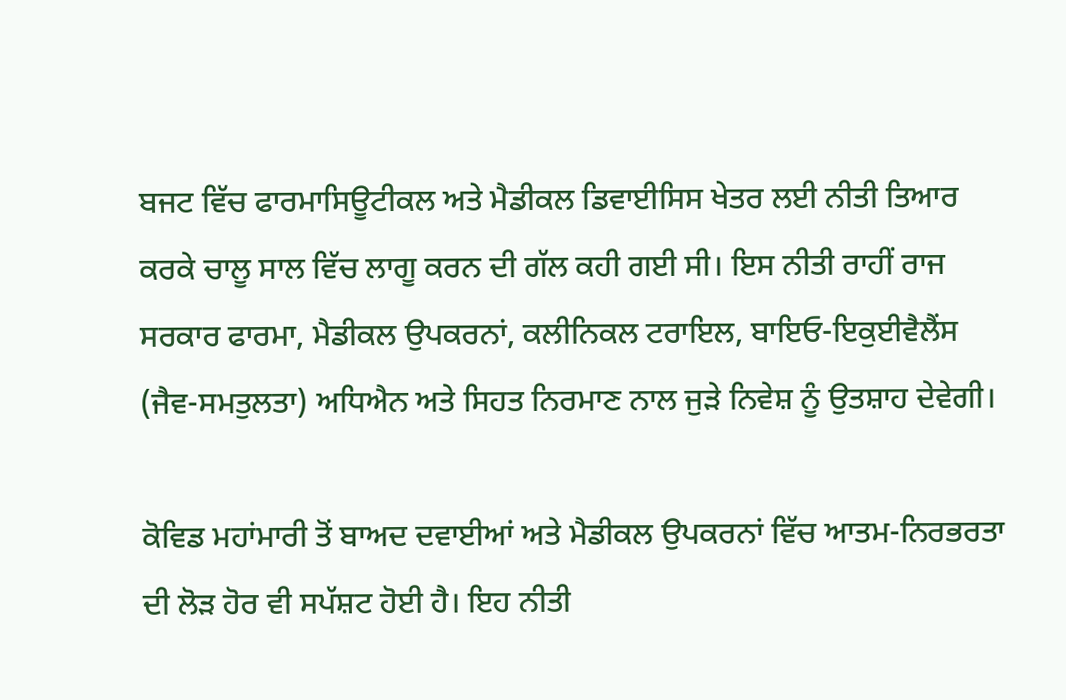ਬਜਟ ਵਿੱਚ ਫਾਰਮਾਸਿਊਟੀਕਲ ਅਤੇ ਮੈਡੀਕਲ ਡਿਵਾਈਸਿਸ ਖੇਤਰ ਲਈ ਨੀਤੀ ਤਿਆਰ ਕਰਕੇ ਚਾਲੂ ਸਾਲ ਵਿੱਚ ਲਾਗੂ ਕਰਨ ਦੀ ਗੱਲ ਕਹੀ ਗਈ ਸੀ। ਇਸ ਨੀਤੀ ਰਾਹੀਂ ਰਾਜ ਸਰਕਾਰ ਫਾਰਮਾ, ਮੈਡੀਕਲ ਉਪਕਰਨਾਂ, ਕਲੀਨਿਕਲ ਟਰਾਇਲ, ਬਾਇਓ-ਇਕੁਈਵੈਲੈਂਸ (ਜੈਵ-ਸਮਤੁਲਤਾ) ਅਧਿਐਨ ਅਤੇ ਸਿਹਤ ਨਿਰਮਾਣ ਨਾਲ ਜੁੜੇ ਨਿਵੇਸ਼ ਨੂੰ ਉਤਸ਼ਾਹ ਦੇਵੇਗੀ।

ਕੋਵਿਡ ਮਹਾਂਮਾਰੀ ਤੋਂ ਬਾਅਦ ਦਵਾਈਆਂ ਅਤੇ ਮੈਡੀਕਲ ਉਪਕਰਨਾਂ ਵਿੱਚ ਆਤਮ-ਨਿਰਭਰਤਾ ਦੀ ਲੋੜ ਹੋਰ ਵੀ ਸਪੱਸ਼ਟ ਹੋਈ ਹੈ। ਇਹ ਨੀਤੀ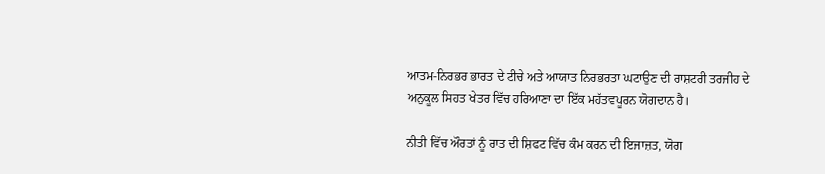ਆਤਮ-ਨਿਰਭਰ ਭਾਰਤ ਦੇ ਟੀਚੇ ਅਤੇ ਆਯਾਤ ਨਿਰਭਰਤਾ ਘਟਾਉਣ ਦੀ ਰਾਸ਼ਟਰੀ ਤਰਜੀਹ ਦੇ ਅਨੁਕੂਲ ਸਿਹਤ ਖੇਤਰ ਵਿੱਚ ਹਰਿਆਣਾ ਦਾ ਇੱਕ ਮਹੱਤਵਪੂਰਨ ਯੋਗਦਾਨ ਹੈ।

ਨੀਤੀ ਵਿੱਚ ਔਰਤਾਂ ਨੂੰ ਰਾਤ ਦੀ ਸ਼ਿਫਟ ਵਿੱਚ ਕੰਮ ਕਰਨ ਦੀ ਇਜਾਜ਼ਤ, ਯੋਗ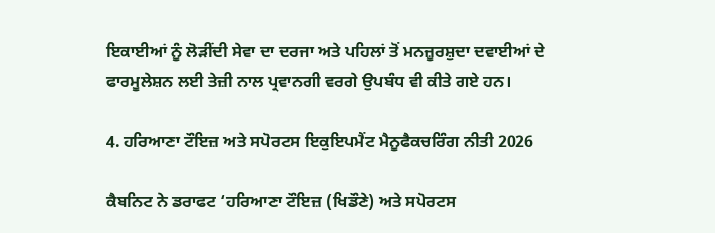ਇਕਾਈਆਂ ਨੂੰ ਲੋੜੀਂਦੀ ਸੇਵਾ ਦਾ ਦਰਜਾ ਅਤੇ ਪਹਿਲਾਂ ਤੋਂ ਮਨਜ਼ੂਰਸ਼ੁਦਾ ਦਵਾਈਆਂ ਦੇ ਫਾਰਮੂਲੇਸ਼ਨ ਲਈ ਤੇਜ਼ੀ ਨਾਲ ਪ੍ਰਵਾਨਗੀ ਵਰਗੇ ਉਪਬੰਧ ਵੀ ਕੀਤੇ ਗਏ ਹਨ।

4. ਹਰਿਆਣਾ ਟੌਇਜ਼ ਅਤੇ ਸਪੋਰਟਸ ਇਕੁਇਪਮੈਂਟ ਮੈਨੂਫੈਕਚਰਿੰਗ ਨੀਤੀ 2026

ਕੈਬਨਿਟ ਨੇ ਡਰਾਫਟ ‘ਹਰਿਆਣਾ ਟੌਇਜ਼ (ਖਿਡੌਣੇ) ਅਤੇ ਸਪੋਰਟਸ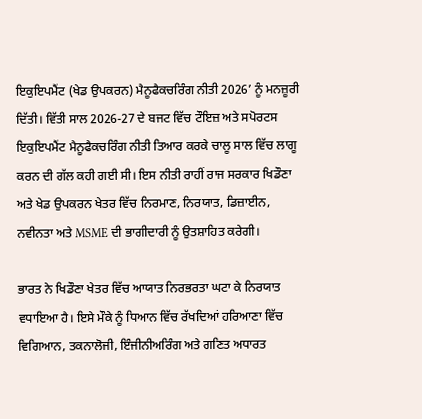ਇਕੁਇਪਮੈਂਟ (ਖੇਡ ਉਪਕਰਨ) ਮੈਨੂਫੈਕਚਰਿੰਗ ਨੀਤੀ 2026’ ਨੂੰ ਮਨਜ਼ੂਰੀ ਦਿੱਤੀ। ਵਿੱਤੀ ਸਾਲ 2026-27 ਦੇ ਬਜਟ ਵਿੱਚ ਟੌਇਜ਼ ਅਤੇ ਸਪੋਰਟਸ ਇਕੁਇਪਮੈਂਟ ਮੈਨੂਫੈਕਚਰਿੰਗ ਨੀਤੀ ਤਿਆਰ ਕਰਕੇ ਚਾਲੂ ਸਾਲ ਵਿੱਚ ਲਾਗੂ ਕਰਨ ਦੀ ਗੱਲ ਕਹੀ ਗਈ ਸੀ। ਇਸ ਨੀਤੀ ਰਾਹੀਂ ਰਾਜ ਸਰਕਾਰ ਖਿਡੌਣਾ ਅਤੇ ਖੇਡ ਉਪਕਰਨ ਖੇਤਰ ਵਿੱਚ ਨਿਰਮਾਣ, ਨਿਰਯਾਤ, ਡਿਜ਼ਾਈਨ, ਨਵੀਨਤਾ ਅਤੇ MSME ਦੀ ਭਾਗੀਦਾਰੀ ਨੂੰ ਉਤਸ਼ਾਹਿਤ ਕਰੇਗੀ।

ਭਾਰਤ ਨੇ ਖਿਡੌਣਾ ਖੇਤਰ ਵਿੱਚ ਆਯਾਤ ਨਿਰਭਰਤਾ ਘਟਾ ਕੇ ਨਿਰਯਾਤ ਵਧਾਇਆ ਹੈ। ਇਸੇ ਮੌਕੇ ਨੂੰ ਧਿਆਨ ਵਿੱਚ ਰੱਖਦਿਆਂ ਹਰਿਆਣਾ ਵਿੱਚ ਵਿਗਿਆਨ, ਤਕਨਾਲੋਜੀ, ਇੰਜੀਨੀਅਰਿੰਗ ਅਤੇ ਗਣਿਤ ਅਧਾਰਤ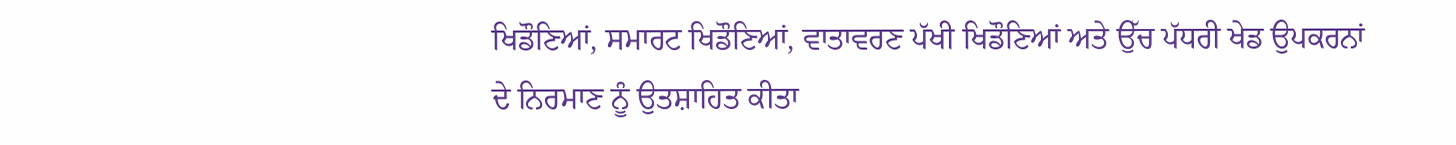ਖਿਡੌਣਿਆਂ, ਸਮਾਰਟ ਖਿਡੌਣਿਆਂ, ਵਾਤਾਵਰਣ ਪੱਖੀ ਖਿਡੌਣਿਆਂ ਅਤੇ ਉੱਚ ਪੱਧਰੀ ਖੇਡ ਉਪਕਰਨਾਂ ਦੇ ਨਿਰਮਾਣ ਨੂੰ ਉਤਸ਼ਾਹਿਤ ਕੀਤਾ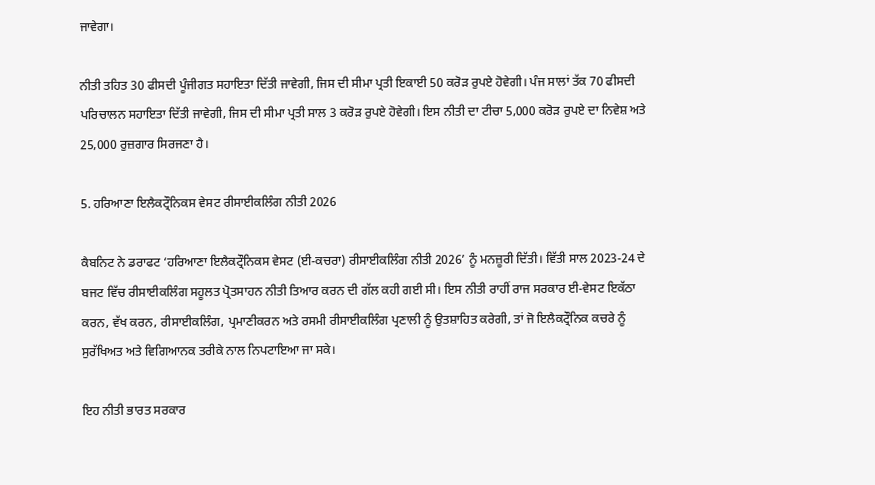ਜਾਵੇਗਾ।

ਨੀਤੀ ਤਹਿਤ 30 ਫੀਸਦੀ ਪੂੰਜੀਗਤ ਸਹਾਇਤਾ ਦਿੱਤੀ ਜਾਵੇਗੀ, ਜਿਸ ਦੀ ਸੀਮਾ ਪ੍ਰਤੀ ਇਕਾਈ 50 ਕਰੋੜ ਰੁਪਏ ਹੋਵੇਗੀ। ਪੰਜ ਸਾਲਾਂ ਤੱਕ 70 ਫੀਸਦੀ ਪਰਿਚਾਲਨ ਸਹਾਇਤਾ ਦਿੱਤੀ ਜਾਵੇਗੀ, ਜਿਸ ਦੀ ਸੀਮਾ ਪ੍ਰਤੀ ਸਾਲ 3 ਕਰੋੜ ਰੁਪਏ ਹੋਵੇਗੀ। ਇਸ ਨੀਤੀ ਦਾ ਟੀਚਾ 5,000 ਕਰੋੜ ਰੁਪਏ ਦਾ ਨਿਵੇਸ਼ ਅਤੇ 25,000 ਰੁਜ਼ਗਾਰ ਸਿਰਜਣਾ ਹੈ।

5. ਹਰਿਆਣਾ ਇਲੈਕਟ੍ਰੌਨਿਕਸ ਵੇਸਟ ਰੀਸਾਈਕਲਿੰਗ ਨੀਤੀ 2026

ਕੈਬਨਿਟ ਨੇ ਡਰਾਫਟ ‘ਹਰਿਆਣਾ ਇਲੈਕਟ੍ਰੌਨਿਕਸ ਵੇਸਟ (ਈ-ਕਚਰਾ) ਰੀਸਾਈਕਲਿੰਗ ਨੀਤੀ 2026’ ਨੂੰ ਮਨਜ਼ੂਰੀ ਦਿੱਤੀ। ਵਿੱਤੀ ਸਾਲ 2023-24 ਦੇ ਬਜਟ ਵਿੱਚ ਰੀਸਾਈਕਲਿੰਗ ਸਹੂਲਤ ਪ੍ਰੋਤਸਾਹਨ ਨੀਤੀ ਤਿਆਰ ਕਰਨ ਦੀ ਗੱਲ ਕਹੀ ਗਈ ਸੀ। ਇਸ ਨੀਤੀ ਰਾਹੀਂ ਰਾਜ ਸਰਕਾਰ ਈ-ਵੇਸਟ ਇਕੱਠਾ ਕਰਨ, ਵੱਖ ਕਰਨ, ਰੀਸਾਈਕਲਿੰਗ, ਪ੍ਰਮਾਣੀਕਰਨ ਅਤੇ ਰਸਮੀ ਰੀਸਾਈਕਲਿੰਗ ਪ੍ਰਣਾਲੀ ਨੂੰ ਉਤਸ਼ਾਹਿਤ ਕਰੇਗੀ, ਤਾਂ ਜੋ ਇਲੈਕਟ੍ਰੌਨਿਕ ਕਚਰੇ ਨੂੰ ਸੁਰੱਖਿਅਤ ਅਤੇ ਵਿਗਿਆਨਕ ਤਰੀਕੇ ਨਾਲ ਨਿਪਟਾਇਆ ਜਾ ਸਕੇ।

ਇਹ ਨੀਤੀ ਭਾਰਤ ਸਰਕਾਰ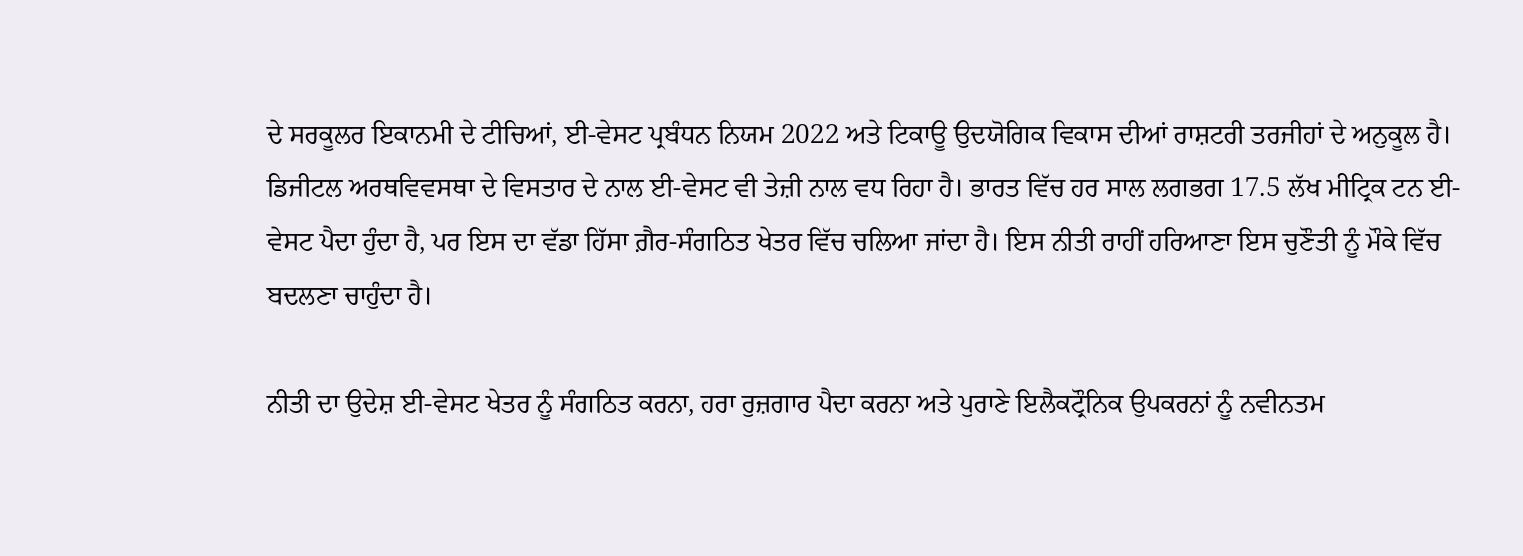ਦੇ ਸਰਕੂਲਰ ਇਕਾਨਮੀ ਦੇ ਟੀਚਿਆਂ, ਈ-ਵੇਸਟ ਪ੍ਰਬੰਧਨ ਨਿਯਮ 2022 ਅਤੇ ਟਿਕਾਊ ਉਦਯੋਗਿਕ ਵਿਕਾਸ ਦੀਆਂ ਰਾਸ਼ਟਰੀ ਤਰਜੀਹਾਂ ਦੇ ਅਨੁਕੂਲ ਹੈ। ਡਿਜੀਟਲ ਅਰਥਵਿਵਸਥਾ ਦੇ ਵਿਸਤਾਰ ਦੇ ਨਾਲ ਈ-ਵੇਸਟ ਵੀ ਤੇਜ਼ੀ ਨਾਲ ਵਧ ਰਿਹਾ ਹੈ। ਭਾਰਤ ਵਿੱਚ ਹਰ ਸਾਲ ਲਗਭਗ 17.5 ਲੱਖ ਮੀਟ੍ਰਿਕ ਟਨ ਈ-ਵੇਸਟ ਪੈਦਾ ਹੁੰਦਾ ਹੈ, ਪਰ ਇਸ ਦਾ ਵੱਡਾ ਹਿੱਸਾ ਗ਼ੈਰ-ਸੰਗਠਿਤ ਖੇਤਰ ਵਿੱਚ ਚਲਿਆ ਜਾਂਦਾ ਹੈ। ਇਸ ਨੀਤੀ ਰਾਹੀਂ ਹਰਿਆਣਾ ਇਸ ਚੁਣੌਤੀ ਨੂੰ ਮੌਕੇ ਵਿੱਚ ਬਦਲਣਾ ਚਾਹੁੰਦਾ ਹੈ।

ਨੀਤੀ ਦਾ ਉਦੇਸ਼ ਈ-ਵੇਸਟ ਖੇਤਰ ਨੂੰ ਸੰਗਠਿਤ ਕਰਨਾ, ਹਰਾ ਰੁਜ਼ਗਾਰ ਪੈਦਾ ਕਰਨਾ ਅਤੇ ਪੁਰਾਣੇ ਇਲੈਕਟ੍ਰੌਨਿਕ ਉਪਕਰਨਾਂ ਨੂੰ ਨਵੀਨਤਮ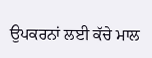ਉਪਕਰਨਾਂ ਲਈ ਕੱਚੇ ਮਾਲ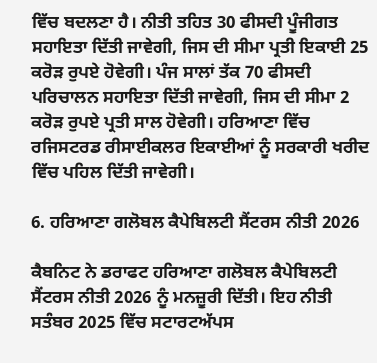ਵਿੱਚ ਬਦਲਣਾ ਹੈ। ਨੀਤੀ ਤਹਿਤ 30 ਫੀਸਦੀ ਪੂੰਜੀਗਤ ਸਹਾਇਤਾ ਦਿੱਤੀ ਜਾਵੇਗੀ, ਜਿਸ ਦੀ ਸੀਮਾ ਪ੍ਰਤੀ ਇਕਾਈ 25 ਕਰੋੜ ਰੁਪਏ ਹੋਵੇਗੀ। ਪੰਜ ਸਾਲਾਂ ਤੱਕ 70 ਫੀਸਦੀ ਪਰਿਚਾਲਨ ਸਹਾਇਤਾ ਦਿੱਤੀ ਜਾਵੇਗੀ, ਜਿਸ ਦੀ ਸੀਮਾ 2 ਕਰੋੜ ਰੁਪਏ ਪ੍ਰਤੀ ਸਾਲ ਹੋਵੇਗੀ। ਹਰਿਆਣਾ ਵਿੱਚ ਰਜਿਸਟਰਡ ਰੀਸਾਈਕਲਰ ਇਕਾਈਆਂ ਨੂੰ ਸਰਕਾਰੀ ਖਰੀਦ ਵਿੱਚ ਪਹਿਲ ਦਿੱਤੀ ਜਾਵੇਗੀ।

6. ਹਰਿਆਣਾ ਗਲੋਬਲ ਕੈਪੇਬਿਲਟੀ ਸੈਂਟਰਸ ਨੀਤੀ 2026

ਕੈਬਨਿਟ ਨੇ ਡਰਾਫਟ ਹਰਿਆਣਾ ਗਲੋਬਲ ਕੈਪੇਬਿਲਟੀ ਸੈਂਟਰਸ ਨੀਤੀ 2026 ਨੂੰ ਮਨਜ਼ੂਰੀ ਦਿੱਤੀ। ਇਹ ਨੀਤੀ ਸਤੰਬਰ 2025 ਵਿੱਚ ਸਟਾਰਟਅੱਪਸ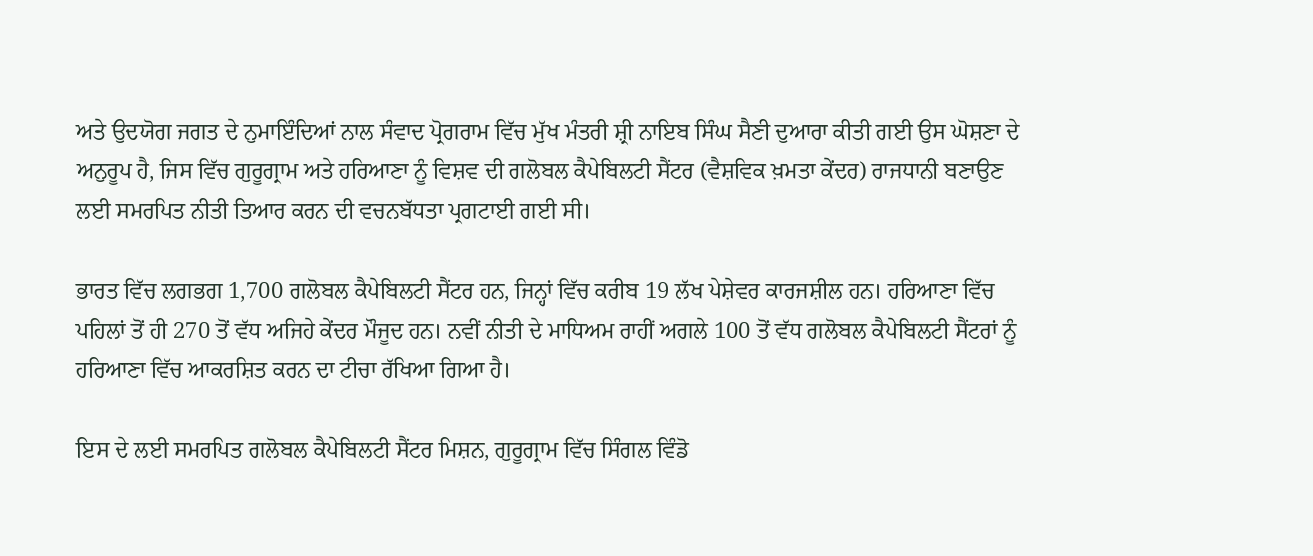ਅਤੇ ਉਦਯੋਗ ਜਗਤ ਦੇ ਨੁਮਾਇੰਦਿਆਂ ਨਾਲ ਸੰਵਾਦ ਪ੍ਰੋਗਰਾਮ ਵਿੱਚ ਮੁੱਖ ਮੰਤਰੀ ਸ਼੍ਰੀ ਨਾਇਬ ਸਿੰਘ ਸੈਣੀ ਦੁਆਰਾ ਕੀਤੀ ਗਈ ਉਸ ਘੋਸ਼ਣਾ ਦੇ ਅਨੁਰੂਪ ਹੈ, ਜਿਸ ਵਿੱਚ ਗੁਰੂਗ੍ਰਾਮ ਅਤੇ ਹਰਿਆਣਾ ਨੂੰ ਵਿਸ਼ਵ ਦੀ ਗਲੋਬਲ ਕੈਪੇਬਿਲਟੀ ਸੈਂਟਰ (ਵੈਸ਼ਵਿਕ ਖ਼ਮਤਾ ਕੇਂਦਰ) ਰਾਜਧਾਨੀ ਬਣਾਉਣ ਲਈ ਸਮਰਪਿਤ ਨੀਤੀ ਤਿਆਰ ਕਰਨ ਦੀ ਵਚਨਬੱਧਤਾ ਪ੍ਰਗਟਾਈ ਗਈ ਸੀ।

ਭਾਰਤ ਵਿੱਚ ਲਗਭਗ 1,700 ਗਲੋਬਲ ਕੈਪੇਬਿਲਟੀ ਸੈਂਟਰ ਹਨ, ਜਿਨ੍ਹਾਂ ਵਿੱਚ ਕਰੀਬ 19 ਲੱਖ ਪੇਸ਼ੇਵਰ ਕਾਰਜਸ਼ੀਲ ਹਨ। ਹਰਿਆਣਾ ਵਿੱਚ ਪਹਿਲਾਂ ਤੋਂ ਹੀ 270 ਤੋਂ ਵੱਧ ਅਜਿਹੇ ਕੇਂਦਰ ਮੌਜੂਦ ਹਨ। ਨਵੀਂ ਨੀਤੀ ਦੇ ਮਾਧਿਅਮ ਰਾਹੀਂ ਅਗਲੇ 100 ਤੋਂ ਵੱਧ ਗਲੋਬਲ ਕੈਪੇਬਿਲਟੀ ਸੈਂਟਰਾਂ ਨੂੰ ਹਰਿਆਣਾ ਵਿੱਚ ਆਕਰਸ਼ਿਤ ਕਰਨ ਦਾ ਟੀਚਾ ਰੱਖਿਆ ਗਿਆ ਹੈ।

ਇਸ ਦੇ ਲਈ ਸਮਰਪਿਤ ਗਲੋਬਲ ਕੈਪੇਬਿਲਟੀ ਸੈਂਟਰ ਮਿਸ਼ਨ, ਗੁਰੂਗ੍ਰਾਮ ਵਿੱਚ ਸਿੰਗਲ ਵਿੰਡੋ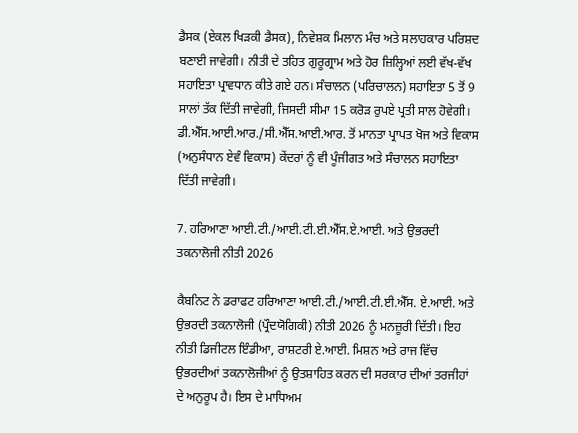ਡੈਸਕ (ਏਕਲ ਖਿੜਕੀ ਡੈਸਕ), ਨਿਵੇਸ਼ਕ ਮਿਲਾਨ ਮੰਚ ਅਤੇ ਸਲਾਹਕਾਰ ਪਰਿਸ਼ਦ ਬਣਾਈ ਜਾਵੇਗੀ। ਨੀਤੀ ਦੇ ਤਹਿਤ ਗੁਰੂਗ੍ਰਾਮ ਅਤੇ ਹੋਰ ਜ਼ਿਲ੍ਹਿਆਂ ਲਈ ਵੱਖ-ਵੱਖ ਸਹਾਇਤਾ ਪ੍ਰਾਵਧਾਨ ਕੀਤੇ ਗਏ ਹਨ। ਸੰਚਾਲਨ (ਪਰਿਚਾਲਨ) ਸਹਾਇਤਾ 5 ਤੋਂ 9 ਸਾਲਾਂ ਤੱਕ ਦਿੱਤੀ ਜਾਵੇਗੀ, ਜਿਸਦੀ ਸੀਮਾ 15 ਕਰੋੜ ਰੁਪਏ ਪ੍ਰਤੀ ਸਾਲ ਹੋਵੇਗੀ। ਡੀ.ਐੱਸ.ਆਈ.ਆਰ./ਸੀ.ਐੱਸ.ਆਈ.ਆਰ. ਤੋਂ ਮਾਨਤਾ ਪ੍ਰਾਪਤ ਖੋਜ ਅਤੇ ਵਿਕਾਸ (ਅਨੁਸੰਧਾਨ ਏਵੰ ਵਿਕਾਸ) ਕੇਂਦਰਾਂ ਨੂੰ ਵੀ ਪੂੰਜੀਗਤ ਅਤੇ ਸੰਚਾਲਨ ਸਹਾਇਤਾ ਦਿੱਤੀ ਜਾਵੇਗੀ।

7. ਹਰਿਆਣਾ ਆਈ.ਟੀ./ਆਈ.ਟੀ.ਈ.ਐੱਸ.ਏ.ਆਈ. ਅਤੇ ਉਭਰਦੀ ਤਕਨਾਲੋਜੀ ਨੀਤੀ 2026

ਕੈਬਨਿਟ ਨੇ ਡਰਾਫਟ ਹਰਿਆਣਾ ਆਈ.ਟੀ./ਆਈ.ਟੀ.ਈ.ਐੱਸ. ਏ.ਆਈ. ਅਤੇ ਉਭਰਦੀ ਤਕਨਾਲੋਜੀ (ਪ੍ਰੌਦਯੋਗਿਕੀ) ਨੀਤੀ 2026 ਨੂੰ ਮਨਜ਼ੂਰੀ ਦਿੱਤੀ। ਇਹ ਨੀਤੀ ਡਿਜੀਟਲ ਇੰਡੀਆ, ਰਾਸ਼ਟਰੀ ਏ.ਆਈ. ਮਿਸ਼ਨ ਅਤੇ ਰਾਜ ਵਿੱਚ ਉਭਰਦੀਆਂ ਤਕਨਾਲੋਜੀਆਂ ਨੂੰ ਉਤਸ਼ਾਹਿਤ ਕਰਨ ਦੀ ਸਰਕਾਰ ਦੀਆਂ ਤਰਜੀਹਾਂ ਦੇ ਅਨੁਰੂਪ ਹੈ। ਇਸ ਦੇ ਮਾਧਿਅਮ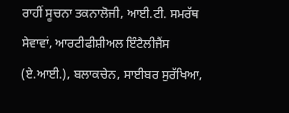ਰਾਹੀਂ ਸੂਚਨਾ ਤਕਨਾਲੋਜੀ, ਆਈ.ਟੀ. ਸਮਰੱਥ ਸੇਵਾਵਾਂ, ਆਰਟੀਫੀਸ਼ੀਅਲ ਇੰਟੈਲੀਜੈਂਸ (ਏ.ਆਈ.), ਬਲਾਕਚੇਨ, ਸਾਈਬਰ ਸੁਰੱਖਿਆ,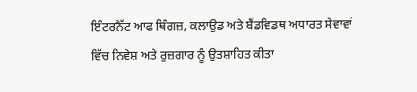ਇੰਟਰਨੈੱਟ ਆਫ ਥਿੰਗਜ਼, ਕਲਾਉਡ ਅਤੇ ਬੈਂਡਵਿਡਥ ਅਧਾਰਤ ਸੇਵਾਵਾਂ ਵਿੱਚ ਨਿਵੇਸ਼ ਅਤੇ ਰੁਜ਼ਗਾਰ ਨੂੰ ਉਤਸ਼ਾਹਿਤ ਕੀਤਾ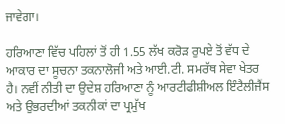ਜਾਵੇਗਾ।

ਹਰਿਆਣਾ ਵਿੱਚ ਪਹਿਲਾਂ ਤੋਂ ਹੀ 1.55 ਲੱਖ ਕਰੋੜ ਰੁਪਏ ਤੋਂ ਵੱਧ ਦੇ ਆਕਾਰ ਦਾ ਸੂਚਨਾ ਤਕਨਾਲੋਜੀ ਅਤੇ ਆਈ.ਟੀ. ਸਮਰੱਥ ਸੇਵਾ ਖੇਤਰ ਹੈ। ਨਵੀਂ ਨੀਤੀ ਦਾ ਉਦੇਸ਼ ਹਰਿਆਣਾ ਨੂੰ ਆਰਟੀਫੀਸ਼ੀਅਲ ਇੰਟੈਲੀਜੈਂਸ ਅਤੇ ਉਭਰਦੀਆਂ ਤਕਨੀਕਾਂ ਦਾ ਪ੍ਰਮੁੱਖ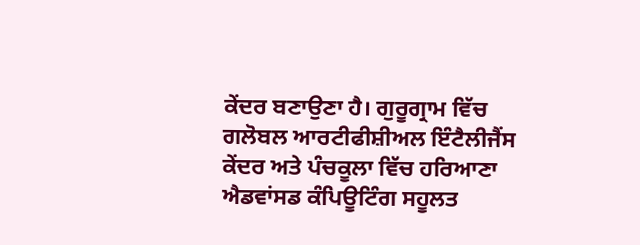ਕੇਂਦਰ ਬਣਾਉਣਾ ਹੈ। ਗੁਰੂਗ੍ਰਾਮ ਵਿੱਚ ਗਲੋਬਲ ਆਰਟੀਫੀਸ਼ੀਅਲ ਇੰਟੈਲੀਜੈਂਸ ਕੇਂਦਰ ਅਤੇ ਪੰਚਕੂਲਾ ਵਿੱਚ ਹਰਿਆਣਾ ਐਡਵਾਂਸਡ ਕੰਪਿਊਟਿੰਗ ਸਹੂਲਤ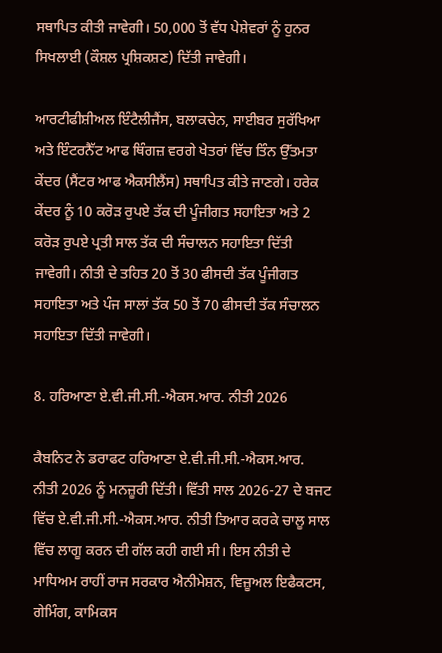ਸਥਾਪਿਤ ਕੀਤੀ ਜਾਵੇਗੀ। 50,000 ਤੋਂ ਵੱਧ ਪੇਸ਼ੇਵਰਾਂ ਨੂੰ ਹੁਨਰ ਸਿਖਲਾਈ (ਕੌਸ਼ਲ ਪ੍ਰਸ਼ਿਕਸ਼ਣ) ਦਿੱਤੀ ਜਾਵੇਗੀ।

ਆਰਟੀਫੀਸ਼ੀਅਲ ਇੰਟੈਲੀਜੈਂਸ, ਬਲਾਕਚੇਨ, ਸਾਈਬਰ ਸੁਰੱਖਿਆ ਅਤੇ ਇੰਟਰਨੈੱਟ ਆਫ ਥਿੰਗਜ਼ ਵਰਗੇ ਖੇਤਰਾਂ ਵਿੱਚ ਤਿੰਨ ਉੱਤਮਤਾ ਕੇਂਦਰ (ਸੈਂਟਰ ਆਫ ਐਕਸੀਲੈਂਸ) ਸਥਾਪਿਤ ਕੀਤੇ ਜਾਣਗੇ। ਹਰੇਕ ਕੇਂਦਰ ਨੂੰ 10 ਕਰੋੜ ਰੁਪਏ ਤੱਕ ਦੀ ਪੂੰਜੀਗਤ ਸਹਾਇਤਾ ਅਤੇ 2 ਕਰੋੜ ਰੁਪਏ ਪ੍ਰਤੀ ਸਾਲ ਤੱਕ ਦੀ ਸੰਚਾਲਨ ਸਹਾਇਤਾ ਦਿੱਤੀ ਜਾਵੇਗੀ। ਨੀਤੀ ਦੇ ਤਹਿਤ 20 ਤੋਂ 30 ਫੀਸਦੀ ਤੱਕ ਪੂੰਜੀਗਤ ਸਹਾਇਤਾ ਅਤੇ ਪੰਜ ਸਾਲਾਂ ਤੱਕ 50 ਤੋਂ 70 ਫੀਸਦੀ ਤੱਕ ਸੰਚਾਲਨ ਸਹਾਇਤਾ ਦਿੱਤੀ ਜਾਵੇਗੀ।

8. ਹਰਿਆਣਾ ਏ.ਵੀ.ਜੀ.ਸੀ.-ਐਕਸ.ਆਰ. ਨੀਤੀ 2026

ਕੈਬਨਿਟ ਨੇ ਡਰਾਫਟ ਹਰਿਆਣਾ ਏ.ਵੀ.ਜੀ.ਸੀ.-ਐਕਸ.ਆਰ. ਨੀਤੀ 2026 ਨੂੰ ਮਨਜ਼ੂਰੀ ਦਿੱਤੀ। ਵਿੱਤੀ ਸਾਲ 2026-27 ਦੇ ਬਜਟ ਵਿੱਚ ਏ.ਵੀ.ਜੀ.ਸੀ.-ਐਕਸ.ਆਰ. ਨੀਤੀ ਤਿਆਰ ਕਰਕੇ ਚਾਲੂ ਸਾਲ ਵਿੱਚ ਲਾਗੂ ਕਰਨ ਦੀ ਗੱਲ ਕਹੀ ਗਈ ਸੀ। ਇਸ ਨੀਤੀ ਦੇ ਮਾਧਿਅਮ ਰਾਹੀਂ ਰਾਜ ਸਰਕਾਰ ਐਨੀਮੇਸ਼ਨ, ਵਿਜ਼ੂਅਲ ਇਫੈਕਟਸ, ਗੇਮਿੰਗ, ਕਾਮਿਕਸ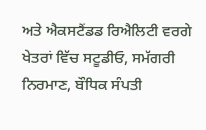ਅਤੇ ਐਕਸਟੈਂਡਡ ਰਿਐਲਿਟੀ ਵਰਗੇ ਖੇਤਰਾਂ ਵਿੱਚ ਸਟੂਡੀਓ, ਸਮੱਗਰੀ ਨਿਰਮਾਣ, ਬੌਧਿਕ ਸੰਪਤੀ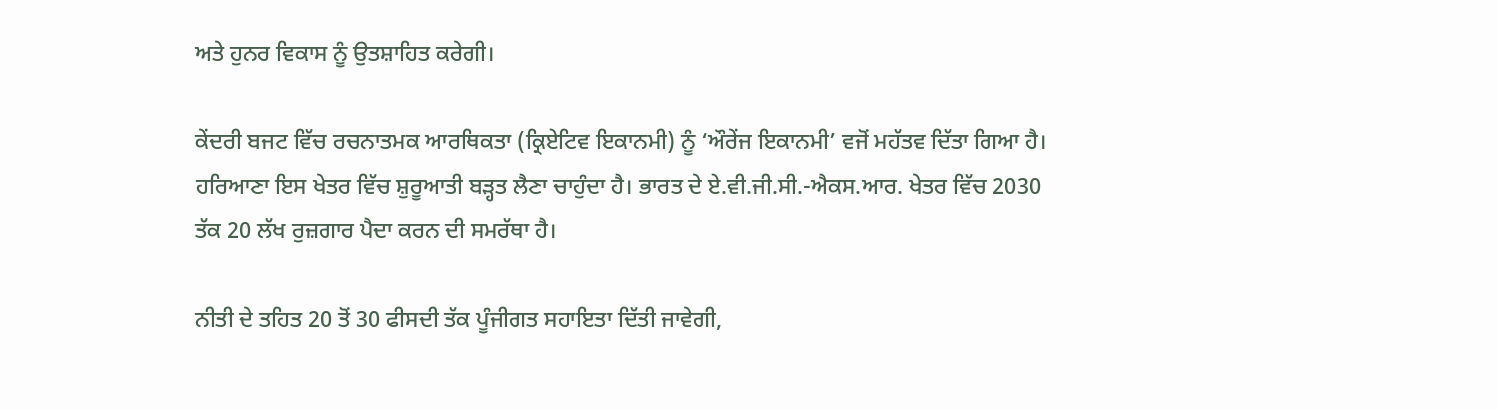ਅਤੇ ਹੁਨਰ ਵਿਕਾਸ ਨੂੰ ਉਤਸ਼ਾਹਿਤ ਕਰੇਗੀ।

ਕੇਂਦਰੀ ਬਜਟ ਵਿੱਚ ਰਚਨਾਤਮਕ ਆਰਥਿਕਤਾ (ਕ੍ਰਿਏਟਿਵ ਇਕਾਨਮੀ) ਨੂੰ ‘ਔਰੇਂਜ ਇਕਾਨਮੀ’ ਵਜੋਂ ਮਹੱਤਵ ਦਿੱਤਾ ਗਿਆ ਹੈ। ਹਰਿਆਣਾ ਇਸ ਖੇਤਰ ਵਿੱਚ ਸ਼ੁਰੂਆਤੀ ਬੜ੍ਹਤ ਲੈਣਾ ਚਾਹੁੰਦਾ ਹੈ। ਭਾਰਤ ਦੇ ਏ.ਵੀ.ਜੀ.ਸੀ.-ਐਕਸ.ਆਰ. ਖੇਤਰ ਵਿੱਚ 2030 ਤੱਕ 20 ਲੱਖ ਰੁਜ਼ਗਾਰ ਪੈਦਾ ਕਰਨ ਦੀ ਸਮਰੱਥਾ ਹੈ।

ਨੀਤੀ ਦੇ ਤਹਿਤ 20 ਤੋਂ 30 ਫੀਸਦੀ ਤੱਕ ਪੂੰਜੀਗਤ ਸਹਾਇਤਾ ਦਿੱਤੀ ਜਾਵੇਗੀ,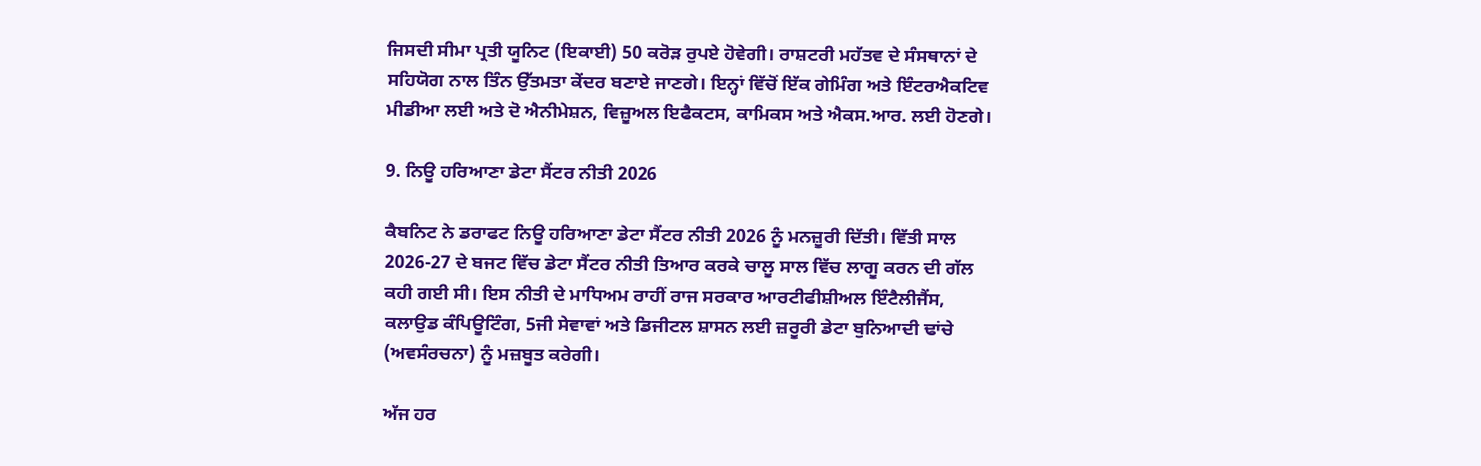ਜਿਸਦੀ ਸੀਮਾ ਪ੍ਰਤੀ ਯੂਨਿਟ (ਇਕਾਈ) 50 ਕਰੋੜ ਰੁਪਏ ਹੋਵੇਗੀ। ਰਾਸ਼ਟਰੀ ਮਹੱਤਵ ਦੇ ਸੰਸਥਾਨਾਂ ਦੇ ਸਹਿਯੋਗ ਨਾਲ ਤਿੰਨ ਉੱਤਮਤਾ ਕੇਂਦਰ ਬਣਾਏ ਜਾਣਗੇ। ਇਨ੍ਹਾਂ ਵਿੱਚੋਂ ਇੱਕ ਗੇਮਿੰਗ ਅਤੇ ਇੰਟਰਐਕਟਿਵ ਮੀਡੀਆ ਲਈ ਅਤੇ ਦੋ ਐਨੀਮੇਸ਼ਨ, ਵਿਜ਼ੂਅਲ ਇਫੈਕਟਸ, ਕਾਮਿਕਸ ਅਤੇ ਐਕਸ.ਆਰ. ਲਈ ਹੋਣਗੇ।

9. ਨਿਊ ਹਰਿਆਣਾ ਡੇਟਾ ਸੈਂਟਰ ਨੀਤੀ 2026

ਕੈਬਨਿਟ ਨੇ ਡਰਾਫਟ ਨਿਊ ਹਰਿਆਣਾ ਡੇਟਾ ਸੈਂਟਰ ਨੀਤੀ 2026 ਨੂੰ ਮਨਜ਼ੂਰੀ ਦਿੱਤੀ। ਵਿੱਤੀ ਸਾਲ 2026-27 ਦੇ ਬਜਟ ਵਿੱਚ ਡੇਟਾ ਸੈਂਟਰ ਨੀਤੀ ਤਿਆਰ ਕਰਕੇ ਚਾਲੂ ਸਾਲ ਵਿੱਚ ਲਾਗੂ ਕਰਨ ਦੀ ਗੱਲ ਕਹੀ ਗਈ ਸੀ। ਇਸ ਨੀਤੀ ਦੇ ਮਾਧਿਅਮ ਰਾਹੀਂ ਰਾਜ ਸਰਕਾਰ ਆਰਟੀਫੀਸ਼ੀਅਲ ਇੰਟੈਲੀਜੈਂਸ, ਕਲਾਉਡ ਕੰਪਿਊਟਿੰਗ, 5ਜੀ ਸੇਵਾਵਾਂ ਅਤੇ ਡਿਜੀਟਲ ਸ਼ਾਸਨ ਲਈ ਜ਼ਰੂਰੀ ਡੇਟਾ ਬੁਨਿਆਦੀ ਢਾਂਚੇ (ਅਵਸੰਰਚਨਾ) ਨੂੰ ਮਜ਼ਬੂਤ ਕਰੇਗੀ।

ਅੱਜ ਹਰ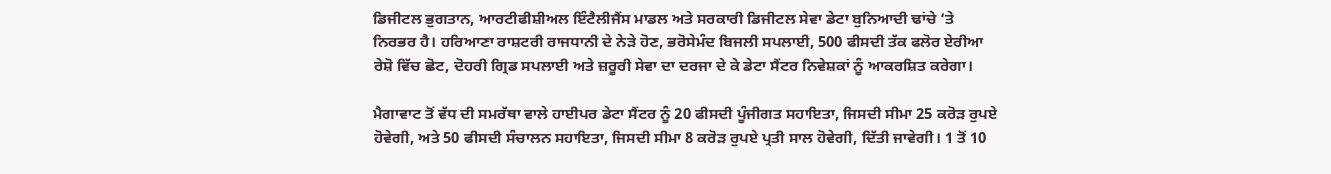ਡਿਜੀਟਲ ਭੁਗਤਾਨ, ਆਰਟੀਫੀਸ਼ੀਅਲ ਇੰਟੈਲੀਜੈਂਸ ਮਾਡਲ ਅਤੇ ਸਰਕਾਰੀ ਡਿਜੀਟਲ ਸੇਵਾ ਡੇਟਾ ਬੁਨਿਆਦੀ ਢਾਂਚੇ ‘ਤੇ ਨਿਰਭਰ ਹੈ। ਹਰਿਆਣਾ ਰਾਸ਼ਟਰੀ ਰਾਜਧਾਨੀ ਦੇ ਨੇੜੇ ਹੋਣ, ਭਰੋਸੇਮੰਦ ਬਿਜਲੀ ਸਪਲਾਈ, 500 ਫੀਸਦੀ ਤੱਕ ਫਲੋਰ ਏਰੀਆ ਰੇਸ਼ੋ ਵਿੱਚ ਛੋਟ, ਦੋਹਰੀ ਗ੍ਰਿਡ ਸਪਲਾਈ ਅਤੇ ਜ਼ਰੂਰੀ ਸੇਵਾ ਦਾ ਦਰਜਾ ਦੇ ਕੇ ਡੇਟਾ ਸੈਂਟਰ ਨਿਵੇਸ਼ਕਾਂ ਨੂੰ ਆਕਰਸ਼ਿਤ ਕਰੇਗਾ।

ਮੈਗਾਵਾਟ ਤੋਂ ਵੱਧ ਦੀ ਸਮਰੱਥਾ ਵਾਲੇ ਹਾਈਪਰ ਡੇਟਾ ਸੈਂਟਰ ਨੂੰ 20 ਫੀਸਦੀ ਪੂੰਜੀਗਤ ਸਹਾਇਤਾ, ਜਿਸਦੀ ਸੀਮਾ 25 ਕਰੋੜ ਰੁਪਏ ਹੋਵੇਗੀ, ਅਤੇ 50 ਫੀਸਦੀ ਸੰਚਾਲਨ ਸਹਾਇਤਾ, ਜਿਸਦੀ ਸੀਮਾ 8 ਕਰੋੜ ਰੁਪਏ ਪ੍ਰਤੀ ਸਾਲ ਹੋਵੇਗੀ, ਦਿੱਤੀ ਜਾਵੇਗੀ। 1 ਤੋਂ 10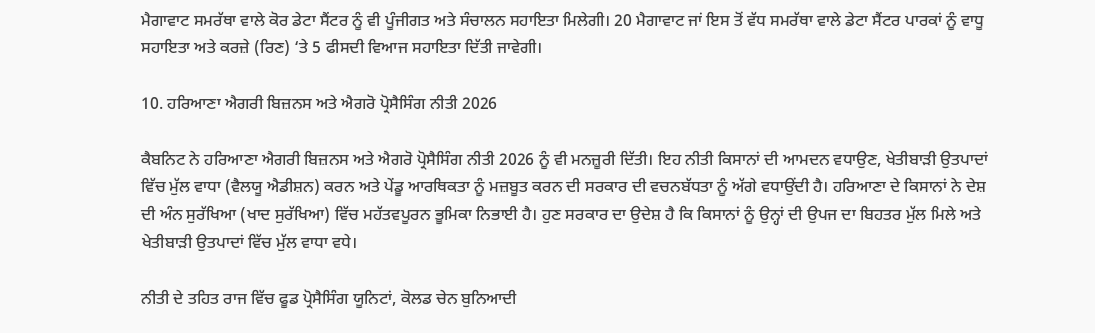ਮੈਗਾਵਾਟ ਸਮਰੱਥਾ ਵਾਲੇ ਕੋਰ ਡੇਟਾ ਸੈਂਟਰ ਨੂੰ ਵੀ ਪੂੰਜੀਗਤ ਅਤੇ ਸੰਚਾਲਨ ਸਹਾਇਤਾ ਮਿਲੇਗੀ। 20 ਮੈਗਾਵਾਟ ਜਾਂ ਇਸ ਤੋਂ ਵੱਧ ਸਮਰੱਥਾ ਵਾਲੇ ਡੇਟਾ ਸੈਂਟਰ ਪਾਰਕਾਂ ਨੂੰ ਵਾਧੂ ਸਹਾਇਤਾ ਅਤੇ ਕਰਜ਼ੇ (ਰਿਣ) ‘ਤੇ 5 ਫੀਸਦੀ ਵਿਆਜ ਸਹਾਇਤਾ ਦਿੱਤੀ ਜਾਵੇਗੀ।

10. ਹਰਿਆਣਾ ਐਗਰੀ ਬਿਜ਼ਨਸ ਅਤੇ ਐਗਰੋ ਪ੍ਰੋਸੈਸਿੰਗ ਨੀਤੀ 2026

ਕੈਬਨਿਟ ਨੇ ਹਰਿਆਣਾ ਐਗਰੀ ਬਿਜ਼ਨਸ ਅਤੇ ਐਗਰੋ ਪ੍ਰੋਸੈਸਿੰਗ ਨੀਤੀ 2026 ਨੂੰ ਵੀ ਮਨਜ਼ੂਰੀ ਦਿੱਤੀ। ਇਹ ਨੀਤੀ ਕਿਸਾਨਾਂ ਦੀ ਆਮਦਨ ਵਧਾਉਣ, ਖੇਤੀਬਾੜੀ ਉਤਪਾਦਾਂ ਵਿੱਚ ਮੁੱਲ ਵਾਧਾ (ਵੈਲਯੂ ਐਡੀਸ਼ਨ) ਕਰਨ ਅਤੇ ਪੇਂਡੂ ਆਰਥਿਕਤਾ ਨੂੰ ਮਜ਼ਬੂਤ ਕਰਨ ਦੀ ਸਰਕਾਰ ਦੀ ਵਚਨਬੱਧਤਾ ਨੂੰ ਅੱਗੇ ਵਧਾਉਂਦੀ ਹੈ। ਹਰਿਆਣਾ ਦੇ ਕਿਸਾਨਾਂ ਨੇ ਦੇਸ਼ ਦੀ ਅੰਨ ਸੁਰੱਖਿਆ (ਖਾਦ ਸੁਰੱਖਿਆ) ਵਿੱਚ ਮਹੱਤਵਪੂਰਨ ਭੂਮਿਕਾ ਨਿਭਾਈ ਹੈ। ਹੁਣ ਸਰਕਾਰ ਦਾ ਉਦੇਸ਼ ਹੈ ਕਿ ਕਿਸਾਨਾਂ ਨੂੰ ਉਨ੍ਹਾਂ ਦੀ ਉਪਜ ਦਾ ਬਿਹਤਰ ਮੁੱਲ ਮਿਲੇ ਅਤੇ ਖੇਤੀਬਾੜੀ ਉਤਪਾਦਾਂ ਵਿੱਚ ਮੁੱਲ ਵਾਧਾ ਵਧੇ।

ਨੀਤੀ ਦੇ ਤਹਿਤ ਰਾਜ ਵਿੱਚ ਫੂਡ ਪ੍ਰੋਸੈਸਿੰਗ ਯੂਨਿਟਾਂ, ਕੋਲਡ ਚੇਨ ਬੁਨਿਆਦੀ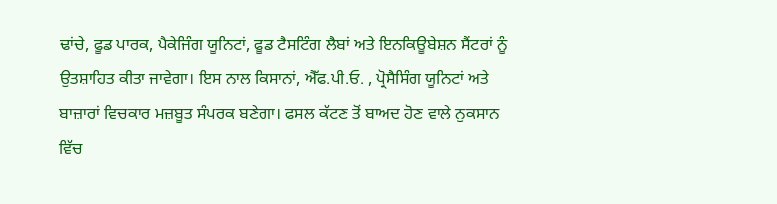ਢਾਂਚੇ, ਫੂਡ ਪਾਰਕ, ਪੈਕੇਜਿੰਗ ਯੂਨਿਟਾਂ, ਫੂਡ ਟੈਸਟਿੰਗ ਲੈਬਾਂ ਅਤੇ ਇਨਕਿਊਬੇਸ਼ਨ ਸੈਂਟਰਾਂ ਨੂੰ ਉਤਸ਼ਾਹਿਤ ਕੀਤਾ ਜਾਵੇਗਾ। ਇਸ ਨਾਲ ਕਿਸਾਨਾਂ, ਐੱਫ.ਪੀ.ਓ. , ਪ੍ਰੋਸੈਸਿੰਗ ਯੂਨਿਟਾਂ ਅਤੇ ਬਾਜ਼ਾਰਾਂ ਵਿਚਕਾਰ ਮਜ਼ਬੂਤ ਸੰਪਰਕ ਬਣੇਗਾ। ਫਸਲ ਕੱਟਣ ਤੋਂ ਬਾਅਦ ਹੋਣ ਵਾਲੇ ਨੁਕਸਾਨ ਵਿੱਚ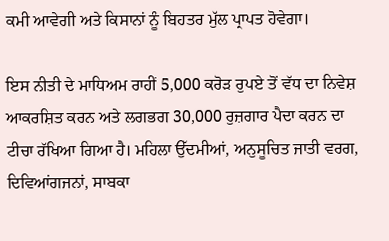ਕਮੀ ਆਵੇਗੀ ਅਤੇ ਕਿਸਾਨਾਂ ਨੂੰ ਬਿਹਤਰ ਮੁੱਲ ਪ੍ਰਾਪਤ ਹੋਵੇਗਾ।

ਇਸ ਨੀਤੀ ਦੇ ਮਾਧਿਅਮ ਰਾਹੀਂ 5,000 ਕਰੋੜ ਰੁਪਏ ਤੋਂ ਵੱਧ ਦਾ ਨਿਵੇਸ਼ ਆਕਰਸ਼ਿਤ ਕਰਨ ਅਤੇ ਲਗਭਗ 30,000 ਰੁਜ਼ਗਾਰ ਪੈਦਾ ਕਰਨ ਦਾ ਟੀਚਾ ਰੱਖਿਆ ਗਿਆ ਹੈ। ਮਹਿਲਾ ਉੱਦਮੀਆਂ, ਅਨੁਸੂਚਿਤ ਜਾਤੀ ਵਰਗ, ਦਿਵਿਆਂਗਜਨਾਂ, ਸਾਬਕਾ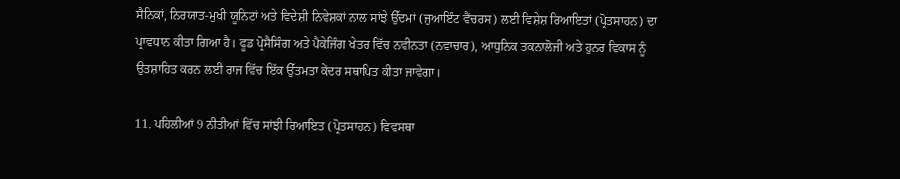ਸੈਨਿਕਾਂ, ਨਿਰਯਾਤ-ਮੁਖੀ ਯੂਨਿਟਾਂ ਅਤੇ ਵਿਦੇਸ਼ੀ ਨਿਵੇਸ਼ਕਾਂ ਨਾਲ ਸਾਂਝੇ ਉੱਦਮਾਂ (ਜੁਆਇੰਟ ਵੈਂਚਰਸ) ਲਈ ਵਿਸ਼ੇਸ਼ ਰਿਆਇਤਾਂ (ਪ੍ਰੋਤਸਾਹਨ) ਦਾ ਪ੍ਰਾਵਧਾਨ ਕੀਤਾ ਗਿਆ ਹੈ। ਫੂਡ ਪ੍ਰੋਸੈਸਿੰਗ ਅਤੇ ਪੈਕੇਜਿੰਗ ਖੇਤਰ ਵਿੱਚ ਨਵੀਨਤਾ (ਨਵਾਚਾਰ), ਆਧੁਨਿਕ ਤਕਨਾਲੋਜੀ ਅਤੇ ਹੁਨਰ ਵਿਕਾਸ ਨੂੰ ਉਤਸ਼ਾਹਿਤ ਕਰਨ ਲਈ ਰਾਜ ਵਿੱਚ ਇੱਕ ਉੱਤਮਤਾ ਕੇਂਦਰ ਸਥਾਪਿਤ ਕੀਤਾ ਜਾਵੇਗਾ।

11. ਪਹਿਲੀਆਂ 9 ਨੀਤੀਆਂ ਵਿੱਚ ਸਾਂਝੀ ਰਿਆਇਤ (ਪ੍ਰੋਤਸਾਹਨ) ਵਿਵਸਥਾ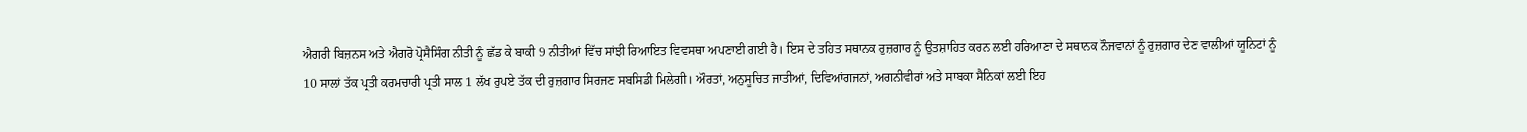ਐਗਰੀ ਬਿਜ਼ਨਸ ਅਤੇ ਐਗਰੋ ਪ੍ਰੋਸੈਸਿੰਗ ਨੀਤੀ ਨੂੰ ਛੱਡ ਕੇ ਬਾਕੀ 9 ਨੀਤੀਆਂ ਵਿੱਚ ਸਾਂਝੀ ਰਿਆਇਤ ਵਿਵਸਥਾ ਅਪਣਾਈ ਗਈ ਹੈ। ਇਸ ਦੇ ਤਹਿਤ ਸਥਾਨਕ ਰੁਜ਼ਗਾਰ ਨੂੰ ਉਤਸ਼ਾਹਿਤ ਕਰਨ ਲਈ ਹਰਿਆਣਾ ਦੇ ਸਥਾਨਕ ਨੌਜਵਾਨਾਂ ਨੂੰ ਰੁਜ਼ਗਾਰ ਦੇਣ ਵਾਲੀਆਂ ਯੂਨਿਟਾਂ ਨੂੰ 10 ਸਾਲਾਂ ਤੱਕ ਪ੍ਰਤੀ ਕਰਮਚਾਰੀ ਪ੍ਰਤੀ ਸਾਲ 1 ਲੱਖ ਰੁਪਏ ਤੱਕ ਦੀ ਰੁਜ਼ਗਾਰ ਸਿਰਜਣ ਸਬਸਿਡੀ ਮਿਲੇਗੀ। ਔਰਤਾਂ, ਅਨੁਸੂਚਿਤ ਜਾਤੀਆਂ, ਦਿਵਿਆਂਗਜਨਾਂ, ਅਗਨੀਵੀਰਾਂ ਅਤੇ ਸਾਬਕਾ ਸੈਨਿਕਾਂ ਲਈ ਇਹ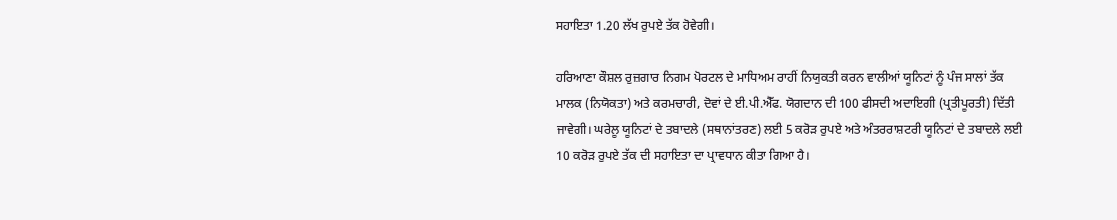ਸਹਾਇਤਾ 1.20 ਲੱਖ ਰੁਪਏ ਤੱਕ ਹੋਵੇਗੀ।

ਹਰਿਆਣਾ ਕੌਸ਼ਲ ਰੁਜ਼ਗਾਰ ਨਿਗਮ ਪੋਰਟਲ ਦੇ ਮਾਧਿਅਮ ਰਾਹੀਂ ਨਿਯੁਕਤੀ ਕਰਨ ਵਾਲੀਆਂ ਯੂਨਿਟਾਂ ਨੂੰ ਪੰਜ ਸਾਲਾਂ ਤੱਕ ਮਾਲਕ (ਨਿਯੋਕਤਾ) ਅਤੇ ਕਰਮਚਾਰੀ, ਦੋਵਾਂ ਦੇ ਈ.ਪੀ.ਐੱਫ. ਯੋਗਦਾਨ ਦੀ 100 ਫੀਸਦੀ ਅਦਾਇਗੀ (ਪ੍ਰਤੀਪੂਰਤੀ) ਦਿੱਤੀ ਜਾਵੇਗੀ। ਘਰੇਲੂ ਯੂਨਿਟਾਂ ਦੇ ਤਬਾਦਲੇ (ਸਥਾਨਾਂਤਰਣ) ਲਈ 5 ਕਰੋੜ ਰੁਪਏ ਅਤੇ ਅੰਤਰਰਾਸ਼ਟਰੀ ਯੂਨਿਟਾਂ ਦੇ ਤਬਾਦਲੇ ਲਈ 10 ਕਰੋੜ ਰੁਪਏ ਤੱਕ ਦੀ ਸਹਾਇਤਾ ਦਾ ਪ੍ਰਾਵਧਾਨ ਕੀਤਾ ਗਿਆ ਹੈ।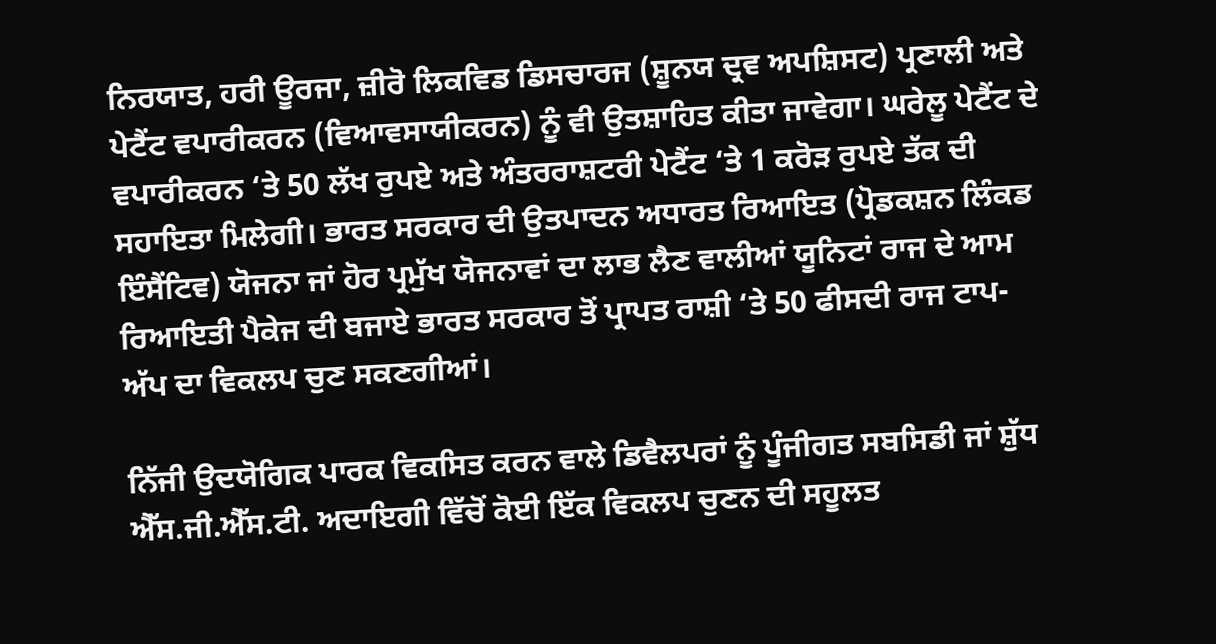ਨਿਰਯਾਤ, ਹਰੀ ਊਰਜਾ, ਜ਼ੀਰੋ ਲਿਕਵਿਡ ਡਿਸਚਾਰਜ (ਸ਼ੂਨਯ ਦ੍ਰਵ ਅਪਸ਼ਿਸਟ) ਪ੍ਰਣਾਲੀ ਅਤੇ ਪੇਟੈਂਟ ਵਪਾਰੀਕਰਨ (ਵਿਆਵਸਾਯੀਕਰਨ) ਨੂੰ ਵੀ ਉਤਸ਼ਾਹਿਤ ਕੀਤਾ ਜਾਵੇਗਾ। ਘਰੇਲੂ ਪੇਟੈਂਟ ਦੇ ਵਪਾਰੀਕਰਨ ‘ਤੇ 50 ਲੱਖ ਰੁਪਏ ਅਤੇ ਅੰਤਰਰਾਸ਼ਟਰੀ ਪੇਟੈਂਟ ‘ਤੇ 1 ਕਰੋੜ ਰੁਪਏ ਤੱਕ ਦੀ ਸਹਾਇਤਾ ਮਿਲੇਗੀ। ਭਾਰਤ ਸਰਕਾਰ ਦੀ ਉਤਪਾਦਨ ਅਧਾਰਤ ਰਿਆਇਤ (ਪ੍ਰੋਡਕਸ਼ਨ ਲਿੰਕਡ ਇੰਸੈਂਟਿਵ) ਯੋਜਨਾ ਜਾਂ ਹੋਰ ਪ੍ਰਮੁੱਖ ਯੋਜਨਾਵਾਂ ਦਾ ਲਾਭ ਲੈਣ ਵਾਲੀਆਂ ਯੂਨਿਟਾਂ ਰਾਜ ਦੇ ਆਮ ਰਿਆਇਤੀ ਪੈਕੇਜ ਦੀ ਬਜਾਏ ਭਾਰਤ ਸਰਕਾਰ ਤੋਂ ਪ੍ਰਾਪਤ ਰਾਸ਼ੀ ‘ਤੇ 50 ਫੀਸਦੀ ਰਾਜ ਟਾਪ-ਅੱਪ ਦਾ ਵਿਕਲਪ ਚੁਣ ਸਕਣਗੀਆਂ।

ਨਿੱਜੀ ਉਦਯੋਗਿਕ ਪਾਰਕ ਵਿਕਸਿਤ ਕਰਨ ਵਾਲੇ ਡਿਵੈਲਪਰਾਂ ਨੂੰ ਪੂੰਜੀਗਤ ਸਬਸਿਡੀ ਜਾਂ ਸ਼ੁੱਧ ਐੱਸ.ਜੀ.ਐੱਸ.ਟੀ. ਅਦਾਇਗੀ ਵਿੱਚੋਂ ਕੋਈ ਇੱਕ ਵਿਕਲਪ ਚੁਣਨ ਦੀ ਸਹੂਲਤ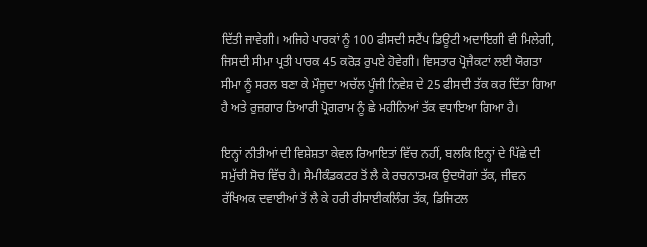ਦਿੱਤੀ ਜਾਵੇਗੀ। ਅਜਿਹੇ ਪਾਰਕਾਂ ਨੂੰ 100 ਫੀਸਦੀ ਸਟੈਂਪ ਡਿਊਟੀ ਅਦਾਇਗੀ ਵੀ ਮਿਲੇਗੀ, ਜਿਸਦੀ ਸੀਮਾ ਪ੍ਰਤੀ ਪਾਰਕ 45 ਕਰੋੜ ਰੁਪਏ ਹੋਵੇਗੀ। ਵਿਸਤਾਰ ਪ੍ਰੋਜੈਕਟਾਂ ਲਈ ਯੋਗਤਾ ਸੀਮਾ ਨੂੰ ਸਰਲ ਬਣਾ ਕੇ ਮੌਜੂਦਾ ਅਚੱਲ ਪੂੰਜੀ ਨਿਵੇਸ਼ ਦੇ 25 ਫੀਸਦੀ ਤੱਕ ਕਰ ਦਿੱਤਾ ਗਿਆ ਹੈ ਅਤੇ ਰੁਜ਼ਗਾਰ ਤਿਆਰੀ ਪ੍ਰੋਗਰਾਮ ਨੂੰ ਛੇ ਮਹੀਨਿਆਂ ਤੱਕ ਵਧਾਇਆ ਗਿਆ ਹੈ।

ਇਨ੍ਹਾਂ ਨੀਤੀਆਂ ਦੀ ਵਿਸ਼ੇਸ਼ਤਾ ਕੇਵਲ ਰਿਆਇਤਾਂ ਵਿੱਚ ਨਹੀਂ, ਬਲਕਿ ਇਨ੍ਹਾਂ ਦੇ ਪਿੱਛੇ ਦੀ ਸਮੁੱਚੀ ਸੋਚ ਵਿੱਚ ਹੈ। ਸੈਮੀਕੰਡਕਟਰ ਤੋਂ ਲੈ ਕੇ ਰਚਨਾਤਮਕ ਉਦਯੋਗਾਂ ਤੱਕ, ਜੀਵਨ ਰੱਖਿਅਕ ਦਵਾਈਆਂ ਤੋਂ ਲੈ ਕੇ ਹਰੀ ਰੀਸਾਈਕਲਿੰਗ ਤੱਕ, ਡਿਜਿਟਲ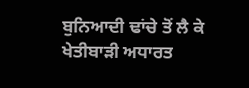ਬੁਨਿਆਦੀ ਢਾਂਚੇ ਤੋਂ ਲੈ ਕੇ ਖੇਤੀਬਾੜੀ ਅਧਾਰਤ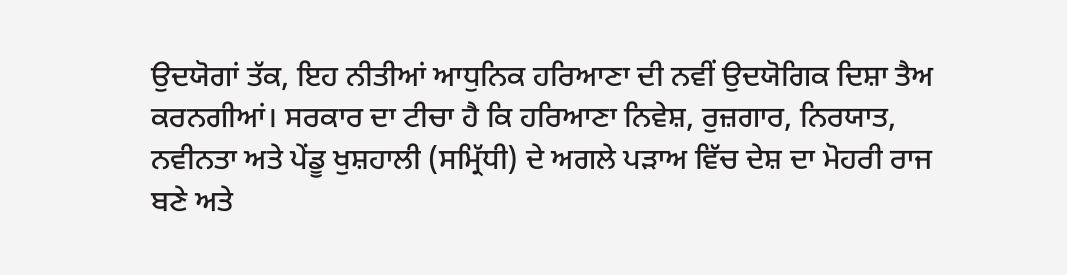ਉਦਯੋਗਾਂ ਤੱਕ, ਇਹ ਨੀਤੀਆਂ ਆਧੁਨਿਕ ਹਰਿਆਣਾ ਦੀ ਨਵੀਂ ਉਦਯੋਗਿਕ ਦਿਸ਼ਾ ਤੈਅ ਕਰਨਗੀਆਂ। ਸਰਕਾਰ ਦਾ ਟੀਚਾ ਹੈ ਕਿ ਹਰਿਆਣਾ ਨਿਵੇਸ਼, ਰੁਜ਼ਗਾਰ, ਨਿਰਯਾਤ, ਨਵੀਨਤਾ ਅਤੇ ਪੇਂਡੂ ਖੁਸ਼ਹਾਲੀ (ਸਮ੍ਰਿੱਧੀ) ਦੇ ਅਗਲੇ ਪੜਾਅ ਵਿੱਚ ਦੇਸ਼ ਦਾ ਮੋਹਰੀ ਰਾਜ ਬਣੇ ਅਤੇ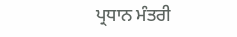ਪ੍ਰਧਾਨ ਮੰਤਰੀ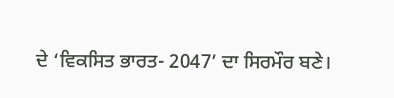ਦੇ ‘ਵਿਕਸਿਤ ਭਾਰਤ- 2047’ ਦਾ ਸਿਰਮੌਰ ਬਣੇ।